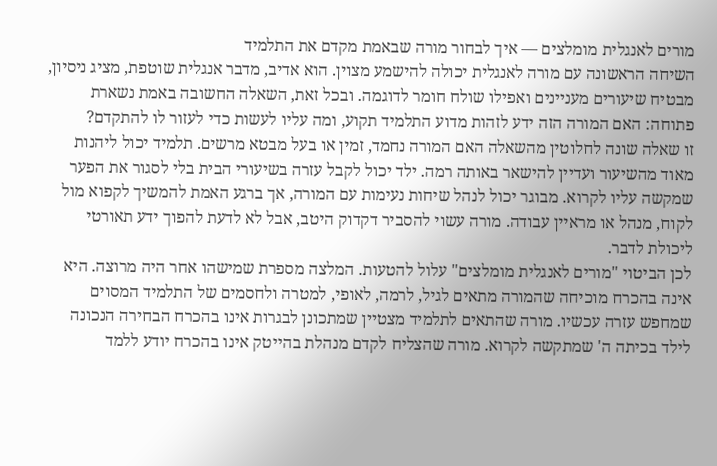מורים לאנגלית מומלצים — איך לבחור מורה שבאמת מקדם את התלמיד
השיחה הראשונה עם מורה לאנגלית יכולה להישמע מצוין. הוא אדיב, מדבר אנגלית שוטפת, מציג ניסיון, מבטיח שיעורים מעניינים ואפילו שולח חומר לדוגמה. ובכל זאת, השאלה החשובה באמת נשארת פתוחה: האם המורה הזה ידע לזהות מדוע התלמיד תקוע, ומה עליו לעשות כדי לעזור לו להתקדם?
זו שאלה שונה לחלוטין מהשאלה האם המורה נחמד, זמין או בעל מבטא מרשים. תלמיד יכול ליהנות מאוד מהשיעור ועדיין להישאר באותה רמה. ילד יכול לקבל עזרה בשיעורי הבית בלי לסגור את הפער שמקשה עליו לקרוא. מבוגר יכול לנהל שיחות נעימות עם המורה, אך ברגע האמת להמשיך לקפוא מול לקוח, מנהל או מראיין עבודה. מורה עשוי להסביר דקדוק היטב, אבל לא לדעת להפוך ידע תאורטי ליכולת לדבר.
לכן הביטוי "מורים לאנגלית מומלצים" עלול להטעות. המלצה מספרת שמישהו אחר היה מרוצה. היא אינה בהכרח מוכיחה שהמורה מתאים לגיל, לרמה, לאופי, למטרה ולחסמים של התלמיד המסוים שמחפש עזרה עכשיו. מורה שהתאים לתלמיד מצטיין שמתכונן לבגרות אינו בהכרח הבחירה הנכונה לילד בכיתה ה' שמתקשה לקרוא. מורה שהצליח לקדם מנהלת בהייטק אינו בהכרח יודע ללמד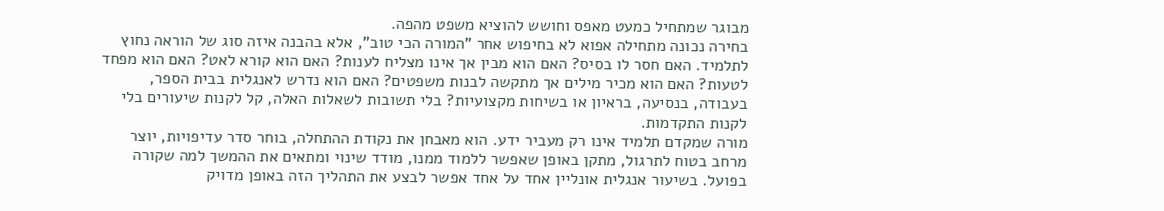מבוגר שמתחיל כמעט מאפס וחושש להוציא משפט מהפה.
בחירה נכונה מתחילה אפוא לא בחיפוש אחר "המורה הכי טוב", אלא בהבנה איזה סוג של הוראה נחוץ לתלמיד. האם חסר לו בסיס? האם הוא מבין אך אינו מצליח לענות? האם הוא קורא לאט? האם הוא מפחד לטעות? האם הוא מכיר מילים אך מתקשה לבנות משפטים? האם הוא נדרש לאנגלית בבית הספר, בעבודה, בנסיעה, בראיון או בשיחות מקצועיות? בלי תשובות לשאלות האלה, קל לקנות שיעורים בלי לקנות התקדמות.
מורה שמקדם תלמיד אינו רק מעביר ידע. הוא מאבחן את נקודת ההתחלה, בוחר סדר עדיפויות, יוצר מרחב בטוח לתרגול, מתקן באופן שאפשר ללמוד ממנו, מודד שינוי ומתאים את ההמשך למה שקורה בפועל. בשיעור אנגלית אונליין אחד על אחד אפשר לבצע את התהליך הזה באופן מדויק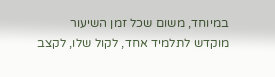במיוחד, משום שכל זמן השיעור מוקדש לתלמיד אחד, לקול שלו, לקצב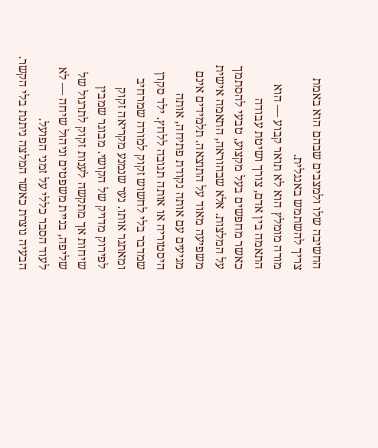החשיבה שלו ולמצבים שבהם הוא באמת צריך להשתמש באנגלית.
מורה מומלץ הוא לא תואר קבוע — הוא התאמה בין אדם, צורך ושיטת עבודה
כאשר מחפשים בעל מקצוע, טבעי להסתמך על המלצות. אלא שבהוראה, התאמה אישית משפיעה מאוד על התוצאה. תלמידים אינם מגיעים עם אותה נקודת פתיחה, אותה היסטוריה או אותה תגובה ללחץ. ילד סקרן שמדבר בלי לחשוש זקוק למורה שמרחיב ומאתגר אותו. נער שנמנע מקריאה זקוק לפירוק מדויק של הקושי. מבוגר שמבין שיחות אך מתקשה לענות זקוק לתרגול של שליפה, בניית משפטים וניהול שיחה — לא לעוד הסבר כללי על זמני הפועל.
הבעיה נוצרת כאשר המלצה ניתנת בלי הקשר.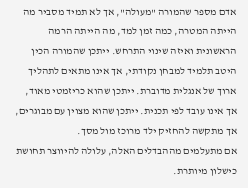אדם מספר שהמורה "מעולה", אך לא תמיד מסביר מה הייתה המטרה, כמה זמן למד, מה הייתה הרמה הראשונית ואיזה שינוי התרחש. ייתכן שהמורה הכין היטב תלמיד למבחן נקודתי, אך אינו מתאים לתהליך ארוך של אנגלית מדוברת. ייתכן שהוא כריזמטי מאוד, אך אינו עובד לפי תכנית. ייתכן שהוא מצוין עם מבוגרים, אך מתקשה להחזיק ילד מרוכז מול מסך.
אם מתעלמים מההבדלים האלה, עלולה להיווצר תחושת כישלון מיותרת.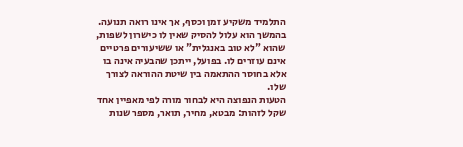התלמיד משקיע זמן וכסף, אך אינו רואה תנועה. בהמשך הוא עלול להסיק שאין לו כישרון לשפות, שהוא "לא טוב באנגלית" או ששיעורים פרטיים אינם עוזרים לו. בפועל, ייתכן שהבעיה אינה בו אלא בחוסר ההתאמה בין שיטת ההוראה לצורך שלו.
הטעות הנפוצה היא לבחור מורה לפי מאפיין אחד שקל לזהות: מבטא, מחיר, תואר, מספר שנות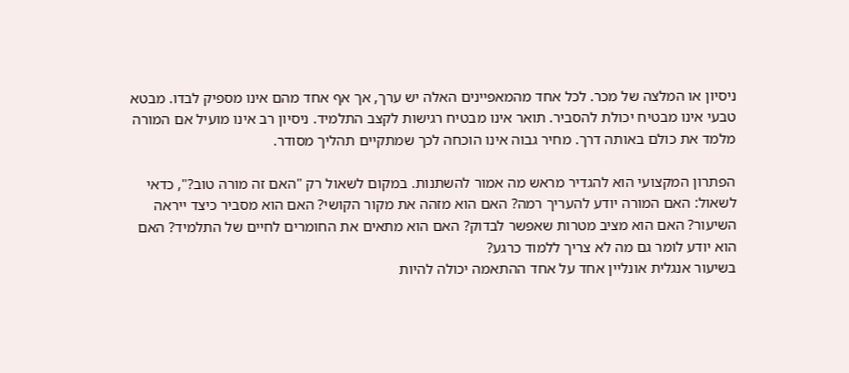ניסיון או המלצה של מכר. לכל אחד מהמאפיינים האלה יש ערך, אך אף אחד מהם אינו מספיק לבדו. מבטא טבעי אינו מבטיח יכולת להסביר. תואר אינו מבטיח רגישות לקצב התלמיד. ניסיון רב אינו מועיל אם המורה מלמד את כולם באותה דרך. מחיר גבוה אינו הוכחה לכך שמתקיים תהליך מסודר.

הפתרון המקצועי הוא להגדיר מראש מה אמור להשתנות. במקום לשאול רק "האם זה מורה טוב?", כדאי לשאול: האם המורה יודע להעריך רמה? האם הוא מזהה את מקור הקושי? האם הוא מסביר כיצד ייראה השיעור? האם הוא מציב מטרות שאפשר לבדוק? האם הוא מתאים את החומרים לחיים של התלמיד? האם הוא יודע לומר גם מה לא צריך ללמוד כרגע?
בשיעור אנגלית אונליין אחד על אחד ההתאמה יכולה להיות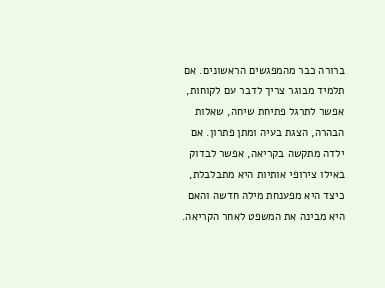ברורה כבר מהמפגשים הראשונים. אם תלמיד מבוגר צריך לדבר עם לקוחות, אפשר לתרגל פתיחת שיחה, שאלות הבהרה, הצגת בעיה ומתן פתרון. אם ילדה מתקשה בקריאה, אפשר לבדוק באילו צירופי אותיות היא מתבלבלת, כיצד היא מפענחת מילה חדשה והאם היא מבינה את המשפט לאחר הקריאה.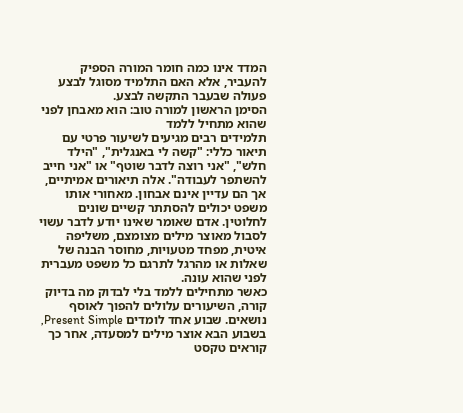המדד אינו כמה חומר המורה הספיק להעביר, אלא האם התלמיד מסוגל לבצע פעולה שבעבר התקשה לבצע.
הסימן הראשון למורה טוב: הוא מאבחן לפני שהוא מתחיל ללמד
תלמידים רבים מגיעים לשיעור פרטי עם תיאור כללי: "קשה לי באנגלית", "הילד חלש", "אני רוצה לדבר שוטף" או "אני חייב להשתפר לעבודה". אלה תיאורים אמיתיים, אך הם עדיין אינם אבחון. מאחורי אותו משפט יכולים להסתתר קשיים שונים לחלוטין. אדם שאומר שאינו יודע לדבר עשוי לסבול מאוצר מילים מצומצם, משליפה איטית, מפחד מטעויות, מחוסר הבנה של שאלות או מהרגל לתרגם כל משפט מעברית לפני שהוא עונה.
כאשר מתחילים ללמד בלי לבדוק מה בדיוק קורה, השיעורים עלולים להפוך לאוסף נושאים. שבוע אחד לומדים Present Simple, בשבוע הבא אוצר מילים למסעדה, אחר כך קוראים טקסט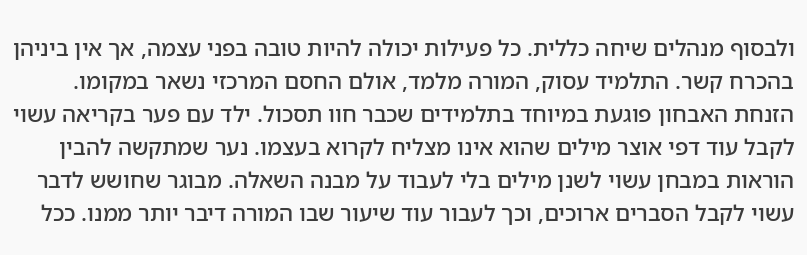ולבסוף מנהלים שיחה כללית. כל פעילות יכולה להיות טובה בפני עצמה, אך אין ביניהן בהכרח קשר. התלמיד עסוק, המורה מלמד, אולם החסם המרכזי נשאר במקומו.
הזנחת האבחון פוגעת במיוחד בתלמידים שכבר חוו תסכול. ילד עם פער בקריאה עשוי לקבל עוד דפי אוצר מילים שהוא אינו מצליח לקרוא בעצמו. נער שמתקשה להבין הוראות במבחן עשוי לשנן מילים בלי לעבוד על מבנה השאלה. מבוגר שחושש לדבר עשוי לקבל הסברים ארוכים, וכך לעבור עוד שיעור שבו המורה דיבר יותר ממנו. ככל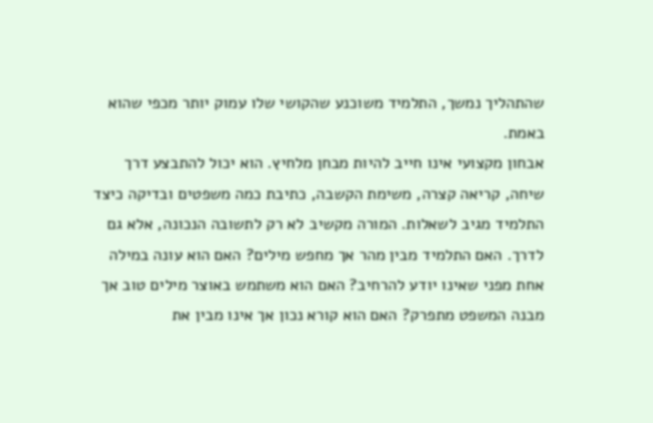שהתהליך נמשך, התלמיד משוכנע שהקושי שלו עמוק יותר מכפי שהוא באמת.
אבחון מקצועי אינו חייב להיות מבחן מלחיץ. הוא יכול להתבצע דרך שיחה, קריאה קצרה, משימת הקשבה, כתיבת כמה משפטים ובדיקה כיצד התלמיד מגיב לשאלות. המורה מקשיב לא רק לתשובה הנכונה, אלא גם לדרך. האם התלמיד מבין מהר אך מחפש מילים? האם הוא עונה במילה אחת מפני שאינו יודע להרחיב? האם הוא משתמש באוצר מילים טוב אך מבנה המשפט מתפרק? האם הוא קורא נכון אך אינו מבין את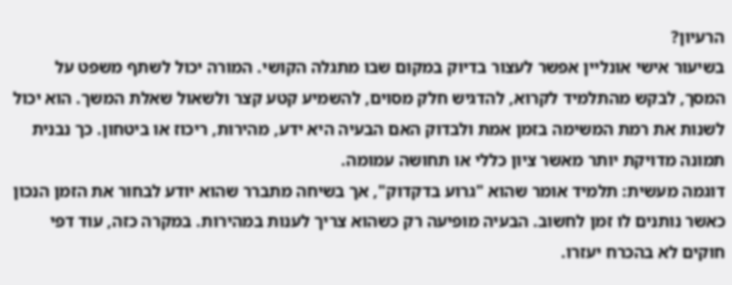הרעיון?
בשיעור אישי אונליין אפשר לעצור בדיוק במקום שבו מתגלה הקושי. המורה יכול לשתף משפט על המסך, לבקש מהתלמיד לקרוא, להדגיש חלק מסוים, להשמיע קטע קצר ולשאול שאלת המשך. הוא יכול לשנות את רמת המשימה בזמן אמת ולבדוק האם הבעיה היא ידע, מהירות, ריכוז או ביטחון. כך נבנית תמונה מדויקת יותר מאשר ציון כללי או תחושה עמומה.
דוגמה מעשית: תלמיד אומר שהוא "גרוע בדקדוק", אך בשיחה מתברר שהוא יודע לבחור את הזמן הנכון כאשר נותנים לו זמן לחשוב. הבעיה מופיעה רק כשהוא צריך לענות במהירות. במקרה כזה, עוד דפי חוקים לא בהכרח יעזרו.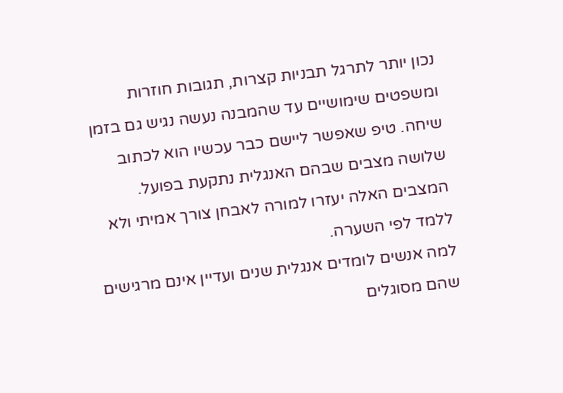נכון יותר לתרגל תבניות קצרות, תגובות חוזרות ומשפטים שימושיים עד שהמבנה נעשה נגיש גם בזמן שיחה. טיפ שאפשר ליישם כבר עכשיו הוא לכתוב שלושה מצבים שבהם האנגלית נתקעת בפועל. המצבים האלה יעזרו למורה לאבחן צורך אמיתי ולא ללמד לפי השערה.
למה אנשים לומדים אנגלית שנים ועדיין אינם מרגישים שהם מסוגלים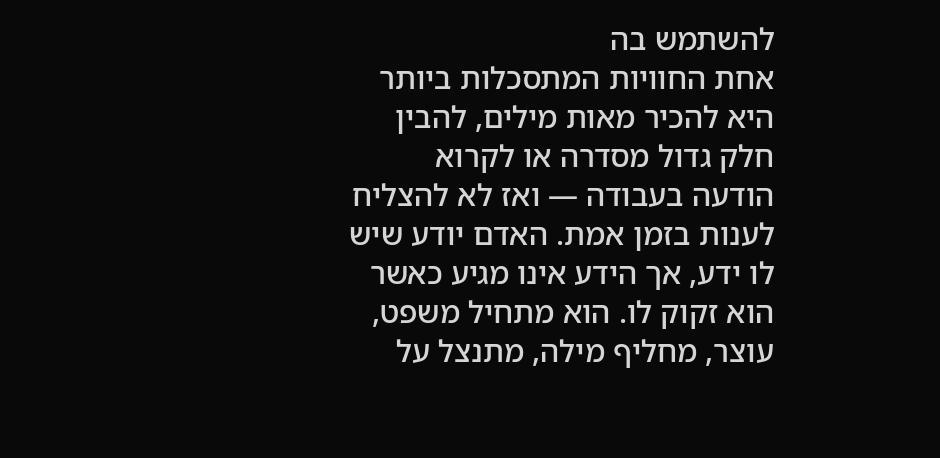להשתמש בה
אחת החוויות המתסכלות ביותר היא להכיר מאות מילים, להבין חלק גדול מסדרה או לקרוא הודעה בעבודה — ואז לא להצליח לענות בזמן אמת. האדם יודע שיש לו ידע, אך הידע אינו מגיע כאשר הוא זקוק לו. הוא מתחיל משפט, עוצר, מחליף מילה, מתנצל על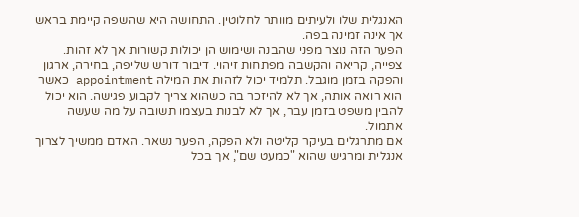האנגלית שלו ולעיתים מוותר לחלוטין. התחושה היא שהשפה קיימת בראש אך אינה זמינה בפה.
הפער הזה נוצר מפני שהבנה ושימוש הן יכולות קשורות אך לא זהות. צפייה, קריאה והקשבה מפתחות זיהוי. דיבור דורש שליפה, בחירה, ארגון והפקה בזמן מוגבל. תלמיד יכול לזהות את המילה appointment כאשר הוא רואה אותה, אך לא להיזכר בה כשהוא צריך לקבוע פגישה. הוא יכול להבין משפט בזמן עבר, אך לא לבנות בעצמו תשובה על מה שעשה אתמול.
אם מתרגלים בעיקר קליטה ולא הפקה, הפער נשאר. האדם ממשיך לצרוך אנגלית ומרגיש שהוא "כמעט שם", אך בכל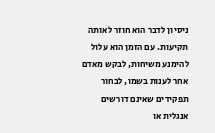ניסיון לדבר הוא חוזר לאותה תקיעות. עם הזמן הוא עלול להימנע משיחות, לבקש מאדם אחר לענות בשמו, לבחור תפקידים שאינם דורשים אנגלית או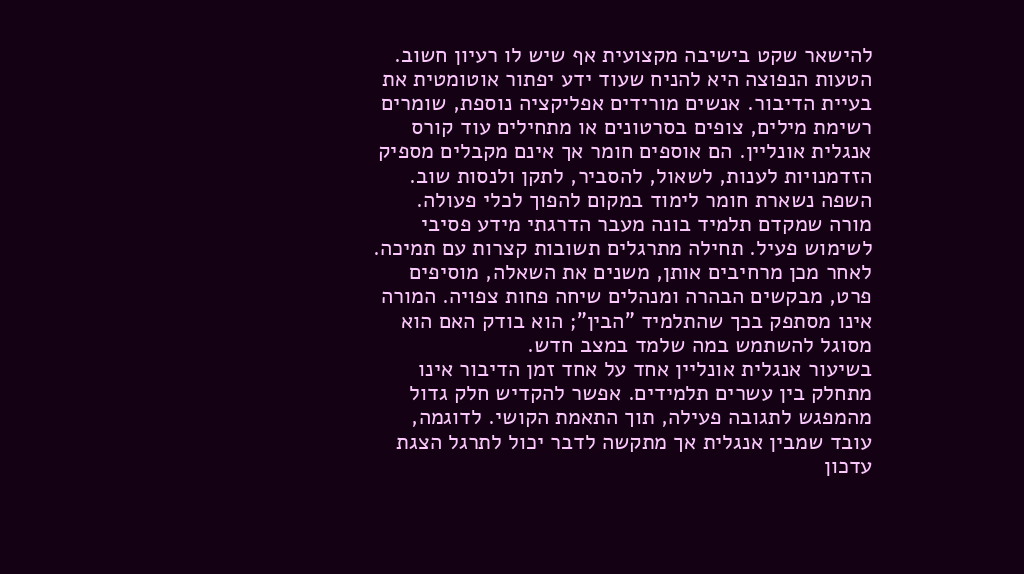להישאר שקט בישיבה מקצועית אף שיש לו רעיון חשוב.
הטעות הנפוצה היא להניח שעוד ידע יפתור אוטומטית את בעיית הדיבור. אנשים מורידים אפליקציה נוספת, שומרים רשימת מילים, צופים בסרטונים או מתחילים עוד קורס אנגלית אונליין. הם אוספים חומר אך אינם מקבלים מספיק הזדמנויות לענות, לשאול, להסביר, לתקן ולנסות שוב. השפה נשארת חומר לימוד במקום להפוך לכלי פעולה.
מורה שמקדם תלמיד בונה מעבר הדרגתי מידע פסיבי לשימוש פעיל. תחילה מתרגלים תשובות קצרות עם תמיכה. לאחר מכן מרחיבים אותן, משנים את השאלה, מוסיפים פרט, מבקשים הבהרה ומנהלים שיחה פחות צפויה. המורה אינו מסתפק בכך שהתלמיד "הבין"; הוא בודק האם הוא מסוגל להשתמש במה שלמד במצב חדש.
בשיעור אנגלית אונליין אחד על אחד זמן הדיבור אינו מתחלק בין עשרים תלמידים. אפשר להקדיש חלק גדול מהמפגש לתגובה פעילה, תוך התאמת הקושי. לדוגמה, עובד שמבין אנגלית אך מתקשה לדבר יכול לתרגל הצגת עדכון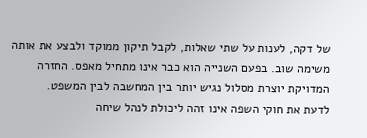של דקה, לענות על שתי שאלות, לקבל תיקון ממוקד ולבצע את אותה משימה שוב. בפעם השנייה הוא כבר אינו מתחיל מאפס. החזרה המדויקת יוצרת מסלול נגיש יותר בין המחשבה לבין המשפט.
לדעת את חוקי השפה אינו זהה ליכולת לנהל שיחה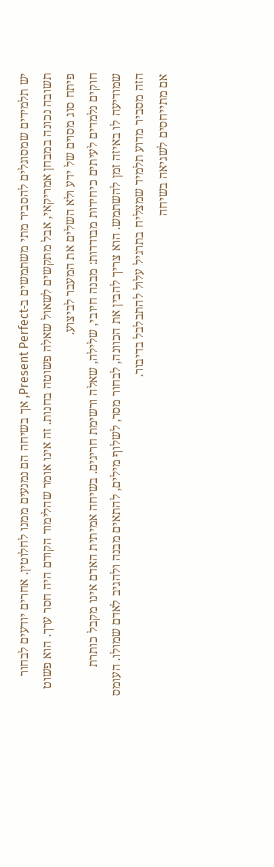יש תלמידים שמסוגלים להסביר מתי משתמשים ב-Present Perfect, אך בשיחה הם נמנעים ממנו לחלוטין. אחרים יודעים לבחור תשובה נכונה במבחן אמריקאי, אבל מתקשים לשאול שאלה פשוטה בחנות. זה אינו אומר שהלימוד הקודם היה חסר ערך. הוא פשוט פיתח סוג מסוים של ידע ולא השלים את המעבר לביצוע.
חוקים נלמדים לעיתים כיחידות מבודדות: מבנה חיובי, שלילה, שאלה ורשימת חריגים. בשיחה אמיתית האדם אינו מקבל כותרת שמודיעה לו באיזה זמן להשתמש. הוא צריך להבין את הכוונה, לבחור מסר, לשלוף מילים, להתאים מבנה ולהגיב לאדם שמולו. העומס הזה מסביר מדוע תלמיד שמצליח בתרגיל עלול להתבלבל בדיבור.
אם מתייחסים לשגיאה בשיחה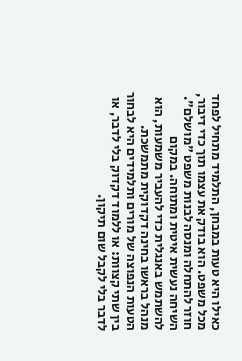כאילו היא טעות במבחן, התלמיד מתחיל לפחד מכל משפט. הוא בודק את עצמו תוך כדי דיבור, חוזר להתחלה ומנסה לבנות משפט "מושלם". השיחה נעשית איטית ומתוחה. במקום להשתמש באנגלית כדי להעביר משמעות, הוא מנהל בראשו בחינה דקדוקית מתמשכת.
הטעות הנפוצה של מורים ותלמידים היא לבחור בין שתי קצוות: או ללמוד דקדוק בלי לדבר, או לדבר בלי לקבל שום תיקון.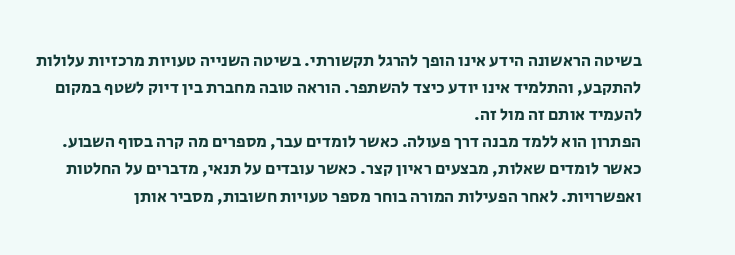בשיטה הראשונה הידע אינו הופך להרגל תקשורתי. בשיטה השנייה טעויות מרכזיות עלולות להתקבע, והתלמיד אינו יודע כיצד להשתפר. הוראה טובה מחברת בין דיוק לשטף במקום להעמיד אותם זה מול זה.
הפתרון הוא ללמד מבנה דרך פעולה. כאשר לומדים עבר, מספרים מה קרה בסוף השבוע. כאשר לומדים שאלות, מבצעים ראיון קצר. כאשר עובדים על תנאי, מדברים על החלטות ואפשרויות. לאחר הפעילות המורה בוחר מספר טעויות חשובות, מסביר אותן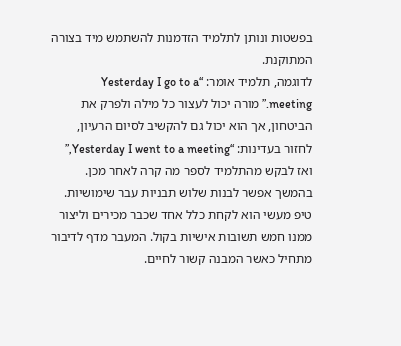בפשטות ונותן לתלמיד הזדמנות להשתמש מיד בצורה המתוקנת.
לדוגמה, תלמיד אומר: “Yesterday I go to a meeting.” מורה יכול לעצור כל מילה ולפרק את הביטחון, אך הוא יכול גם להקשיב לסיום הרעיון, לחזור בעדינות: “Yesterday I went to a meeting,” ואז לבקש מהתלמיד לספר מה קרה לאחר מכן. בהמשך אפשר לבנות שלוש תבניות עבר שימושיות. טיפ מעשי הוא לקחת כלל אחד שכבר מכירים וליצור ממנו חמש תשובות אישיות בקול. המעבר מדף לדיבור מתחיל כאשר המבנה קשור לחיים.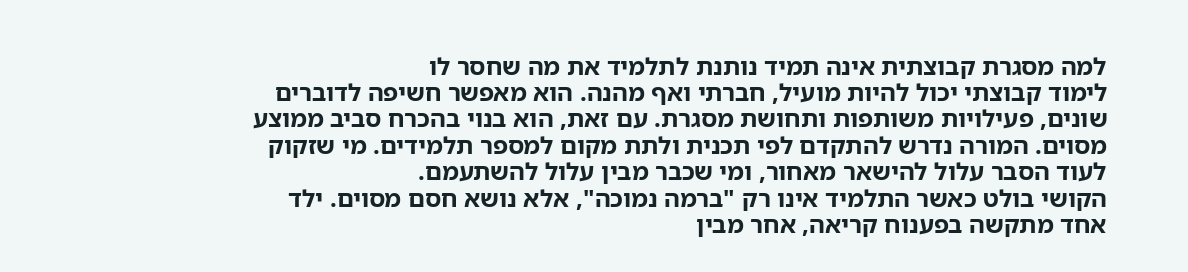למה מסגרת קבוצתית אינה תמיד נותנת לתלמיד את מה שחסר לו
לימוד קבוצתי יכול להיות מועיל, חברתי ואף מהנה. הוא מאפשר חשיפה לדוברים שונים, פעילויות משותפות ותחושת מסגרת. עם זאת, הוא בנוי בהכרח סביב ממוצע מסוים. המורה נדרש להתקדם לפי תכנית ולתת מקום למספר תלמידים. מי שזקוק לעוד הסבר עלול להישאר מאחור, ומי שכבר מבין עלול להשתעמם.
הקושי בולט כאשר התלמיד אינו רק "ברמה נמוכה", אלא נושא חסם מסוים. ילד אחד מתקשה בפענוח קריאה, אחר מבין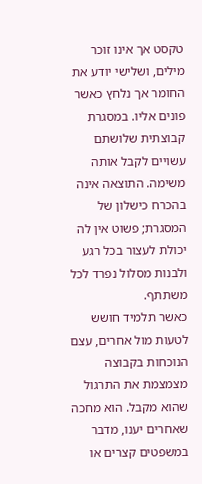טקסט אך אינו זוכר מילים, ושלישי יודע את החומר אך נלחץ כאשר פונים אליו. במסגרת קבוצתית שלושתם עשויים לקבל אותה משימה. התוצאה אינה בהכרח כישלון של המסגרת; פשוט אין לה יכולת לעצור בכל רגע ולבנות מסלול נפרד לכל משתתף.
כאשר תלמיד חושש לטעות מול אחרים, עצם הנוכחות בקבוצה מצמצמת את התרגול שהוא מקבל. הוא מחכה שאחרים יענו, מדבר במשפטים קצרים או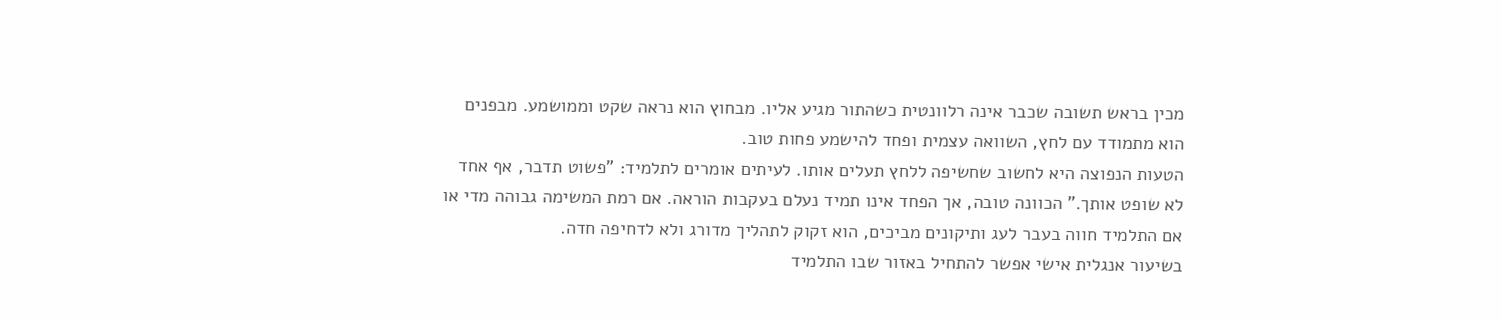מכין בראש תשובה שכבר אינה רלוונטית כשהתור מגיע אליו. מבחוץ הוא נראה שקט וממושמע. מבפנים הוא מתמודד עם לחץ, השוואה עצמית ופחד להישמע פחות טוב.
הטעות הנפוצה היא לחשוב שחשיפה ללחץ תעלים אותו. לעיתים אומרים לתלמיד: "פשוט תדבר, אף אחד לא שופט אותך." הכוונה טובה, אך הפחד אינו תמיד נעלם בעקבות הוראה. אם רמת המשימה גבוהה מדי או אם התלמיד חווה בעבר לעג ותיקונים מביכים, הוא זקוק לתהליך מדורג ולא לדחיפה חדה.
בשיעור אנגלית אישי אפשר להתחיל באזור שבו התלמיד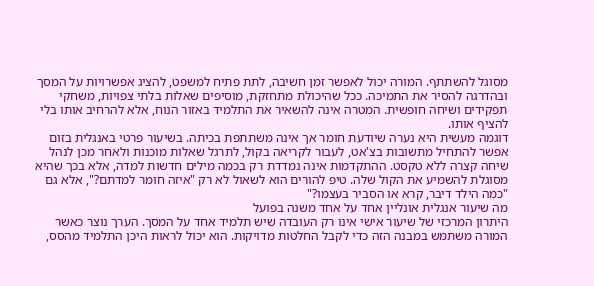מסוגל להשתתף. המורה יכול לאפשר זמן חשיבה, לתת פתיח למשפט, להציג אפשרויות על המסך ובהדרגה להסיר את התמיכה. ככל שהיכולת מתחזקת, מוסיפים שאלות בלתי צפויות, משחקי תפקידים ושיחה חופשית. המטרה אינה להשאיר את התלמיד באזור הנוח, אלא להרחיב אותו בלי להציף אותו.
דוגמה מעשית היא נערה שיודעת חומר אך אינה משתתפת בכיתה. בשיעור פרטי באנגלית בזום אפשר להתחיל מתשובות בצ'אט, לעבור לקריאה בקול, לתרגל שאלות מוכנות ולאחר מכן לנהל שיחה קצרה ללא טקסט. ההתקדמות אינה נמדדת רק בכמה מילים חדשות למדה, אלא בכך שהיא מסוגלת להשמיע את הקול שלה. טיפ להורים הוא לשאול לא רק "איזה חומר למדתם?", אלא גם "כמה הילד דיבר, קרא או הסביר בעצמו?"
מה שיעור אנגלית אונליין אחד על אחד משנה בפועל
היתרון המרכזי של שיעור אישי אינו רק העובדה שיש תלמיד אחד על המסך. הערך נוצר כאשר המורה משתמש במבנה הזה כדי לקבל החלטות מדויקות. הוא יכול לראות היכן התלמיד מהסס,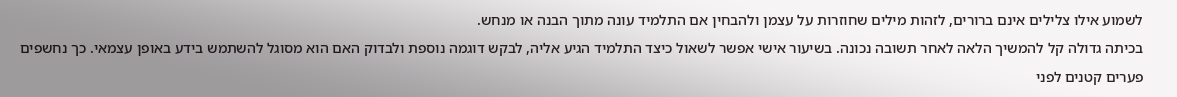לשמוע אילו צלילים אינם ברורים, לזהות מילים שחוזרות על עצמן ולהבחין אם התלמיד עונה מתוך הבנה או מנחש.
בכיתה גדולה קל להמשיך הלאה לאחר תשובה נכונה. בשיעור אישי אפשר לשאול כיצד התלמיד הגיע אליה, לבקש דוגמה נוספת ולבדוק האם הוא מסוגל להשתמש בידע באופן עצמאי. כך נחשפים פערים קטנים לפני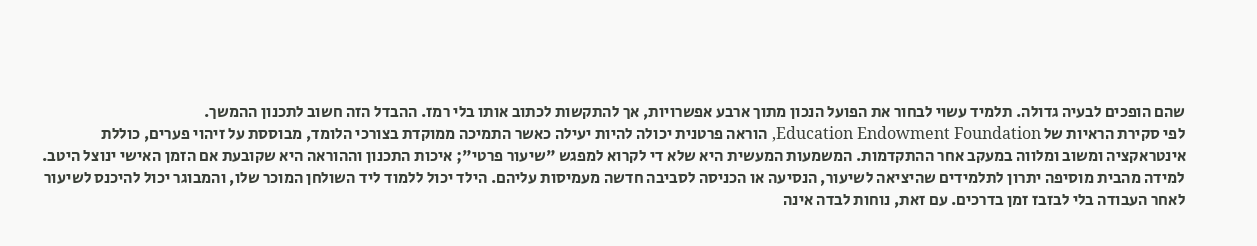שהם הופכים לבעיה גדולה. תלמיד עשוי לבחור את הפועל הנכון מתוך ארבע אפשרויות, אך להתקשות לכתוב אותו בלי רמז. ההבדל הזה חשוב לתכנון ההמשך.
לפי סקירת הראיות של Education Endowment Foundation, הוראה פרטנית יכולה להיות יעילה כאשר התמיכה ממוקדת בצורכי הלומד, מבוססת על זיהוי פערים, כוללת אינטראקציה ומשוב ומלווה במעקב אחר ההתקדמות. המשמעות המעשית היא שלא די לקרוא למפגש "שיעור פרטי"; איכות התכנון וההוראה היא שקובעת אם הזמן האישי ינוצל היטב.
למידה מהבית מוסיפה יתרון לתלמידים שהיציאה לשיעור, הנסיעה או הכניסה לסביבה חדשה מעמיסות עליהם. הילד יכול ללמוד ליד השולחן המוכר שלו, והמבוגר יכול להיכנס לשיעור לאחר העבודה בלי לבזבז זמן בדרכים. עם זאת, נוחות לבדה אינה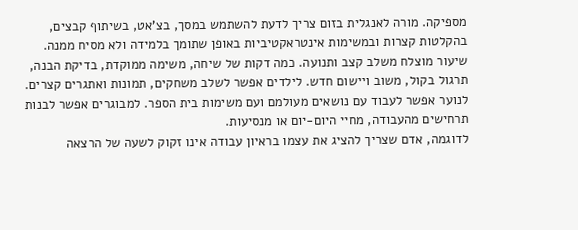מספיקה. מורה לאנגלית בזום צריך לדעת להשתמש במסך, בצ'אט, בשיתוף קבצים, בהקלטות קצרות ובמשימות אינטראקטיביות באופן שתומך בלמידה ולא מסיח ממנה.
שיעור מוצלח משלב קצב ותנועה. כמה דקות של שיחה, משימה ממוקדת, בדיקת הבנה, תרגול בקול, משוב ויישום חדש. לילדים אפשר לשלב משחקים, תמונות ואתגרים קצרים. לנוער אפשר לעבוד עם נושאים מעולמם ועם משימות בית הספר. למבוגרים אפשר לבנות תרחישים מהעבודה, מחיי היום-יום או מנסיעות.
לדוגמה, אדם שצריך להציג את עצמו בראיון עבודה אינו זקוק לשעה של הרצאה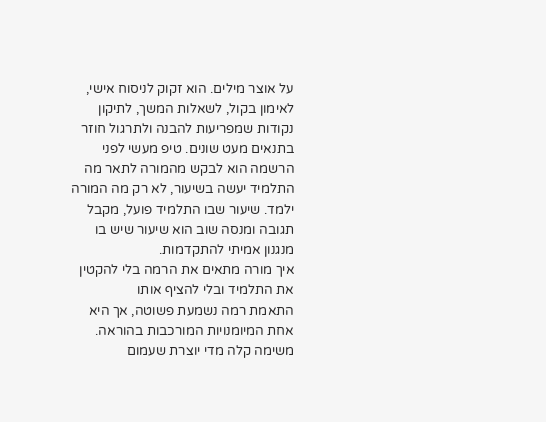על אוצר מילים. הוא זקוק לניסוח אישי, לאימון בקול, לשאלות המשך, לתיקון נקודות שמפריעות להבנה ולתרגול חוזר בתנאים מעט שונים. טיפ מעשי לפני הרשמה הוא לבקש מהמורה לתאר מה התלמיד יעשה בשיעור, לא רק מה המורה ילמד. שיעור שבו התלמיד פועל, מקבל תגובה ומנסה שוב הוא שיעור שיש בו מנגנון אמיתי להתקדמות.
איך מורה מתאים את הרמה בלי להקטין את התלמיד ובלי להציף אותו
התאמת רמה נשמעת פשוטה, אך היא אחת המיומנויות המורכבות בהוראה. משימה קלה מדי יוצרת שעמום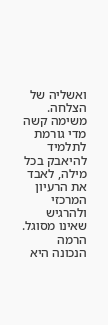ואשליה של הצלחה. משימה קשה מדי גורמת לתלמיד להיאבק בכל מילה, לאבד את הרעיון המרכזי ולהרגיש שאינו מסוגל. הרמה הנכונה היא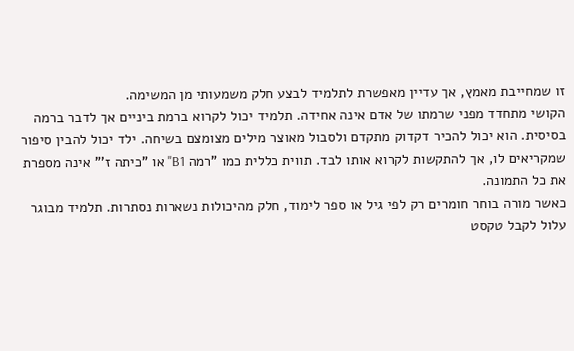זו שמחייבת מאמץ, אך עדיין מאפשרת לתלמיד לבצע חלק משמעותי מן המשימה.
הקושי מתחדד מפני שרמתו של אדם אינה אחידה. תלמיד יכול לקרוא ברמת ביניים אך לדבר ברמה בסיסית. הוא יכול להכיר דקדוק מתקדם ולסבול מאוצר מילים מצומצם בשיחה. ילד יכול להבין סיפור שמקריאים לו, אך להתקשות לקרוא אותו לבד. תווית כללית כמו "רמה B1" או "כיתה ז'" אינה מספרת את כל התמונה.
כאשר מורה בוחר חומרים רק לפי גיל או ספר לימוד, חלק מהיכולות נשארות נסתרות. תלמיד מבוגר עלול לקבל טקסט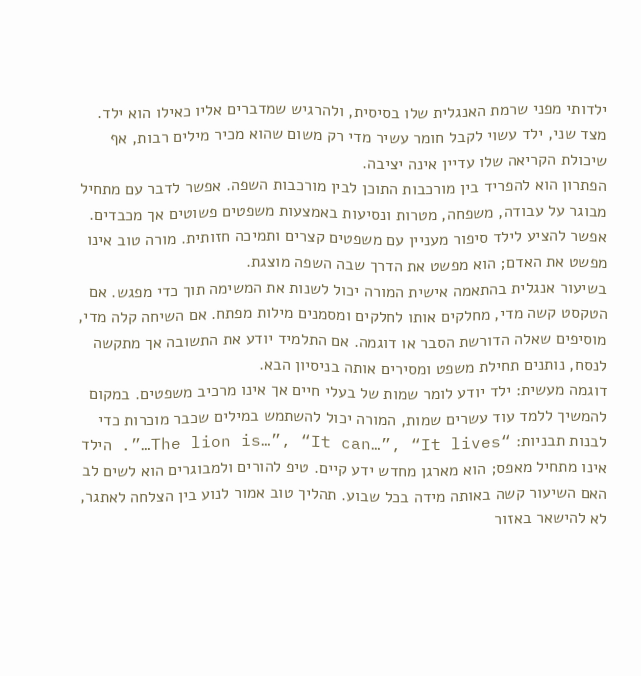ילדותי מפני שרמת האנגלית שלו בסיסית, ולהרגיש שמדברים אליו כאילו הוא ילד. מצד שני, ילד עשוי לקבל חומר עשיר מדי רק משום שהוא מכיר מילים רבות, אף שיכולת הקריאה שלו עדיין אינה יציבה.
הפתרון הוא להפריד בין מורכבות התוכן לבין מורכבות השפה. אפשר לדבר עם מתחיל מבוגר על עבודה, משפחה, מטרות ונסיעות באמצעות משפטים פשוטים אך מכבדים. אפשר להציע לילד סיפור מעניין עם משפטים קצרים ותמיכה חזותית. מורה טוב אינו מפשט את האדם; הוא מפשט את הדרך שבה השפה מוצגת.
בשיעור אנגלית בהתאמה אישית המורה יכול לשנות את המשימה תוך כדי מפגש. אם הטקסט קשה מדי, מחלקים אותו לחלקים ומסמנים מילות מפתח. אם השיחה קלה מדי, מוסיפים שאלה הדורשת הסבר או דוגמה. אם התלמיד יודע את התשובה אך מתקשה לנסח, נותנים תחילת משפט ומסירים אותה בניסיון הבא.
דוגמה מעשית: ילד יודע לומר שמות של בעלי חיים אך אינו מרכיב משפטים. במקום להמשיך ללמד עוד עשרים שמות, המורה יכול להשתמש במילים שכבר מוכרות כדי לבנות תבניות: “The lion is…”, “It can…”, “It lives…”. הילד אינו מתחיל מאפס; הוא מארגן מחדש ידע קיים. טיפ להורים ולמבוגרים הוא לשים לב האם השיעור קשה באותה מידה בכל שבוע. תהליך טוב אמור לנוע בין הצלחה לאתגר, לא להישאר באזור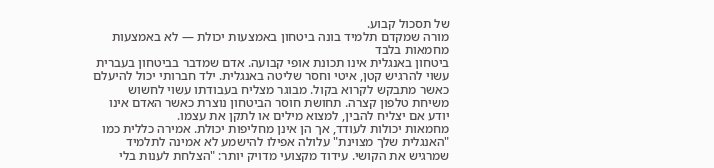של תסכול קבוע.
מורה שמקדם תלמיד בונה ביטחון באמצעות יכולת — לא באמצעות מחמאות בלבד
ביטחון באנגלית אינו תכונת אופי קבועה. אדם שמדבר בביטחון בעברית עשוי להרגיש קטן, איטי וחסר שליטה באנגלית. ילד חברותי יכול להיעלם כאשר מתבקש לקרוא בקול. מבוגר מצליח בעבודתו עשוי לחשוש משיחת טלפון קצרה. תחושת חוסר הביטחון נוצרת כאשר האדם אינו יודע אם יצליח להבין, למצוא מילים או לתקן את עצמו.
מחמאות יכולות לעודד, אך הן אינן מחליפות יכולת. אמירה כללית כמו "האנגלית שלך מצוינת" עלולה אפילו להישמע לא אמינה לתלמיד שמרגיש את הקושי. עידוד מקצועי מדויק יותר: "הצלחת לענות בלי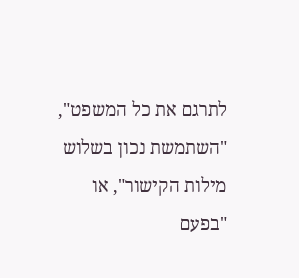לתרגם את כל המשפט", "השתמשת נכון בשלוש מילות הקישור", או "בפעם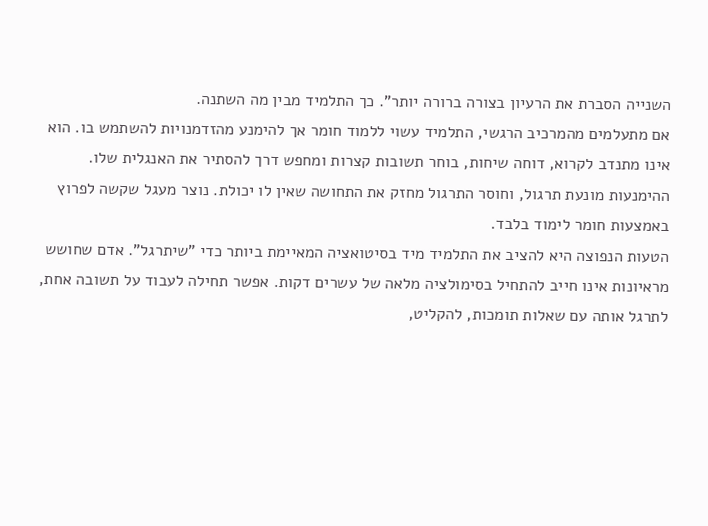השנייה הסברת את הרעיון בצורה ברורה יותר". כך התלמיד מבין מה השתנה.
אם מתעלמים מהמרכיב הרגשי, התלמיד עשוי ללמוד חומר אך להימנע מהזדמנויות להשתמש בו. הוא אינו מתנדב לקרוא, דוחה שיחות, בוחר תשובות קצרות ומחפש דרך להסתיר את האנגלית שלו. ההימנעות מונעת תרגול, וחוסר התרגול מחזק את התחושה שאין לו יכולת. נוצר מעגל שקשה לפרוץ באמצעות חומר לימוד בלבד.
הטעות הנפוצה היא להציב את התלמיד מיד בסיטואציה המאיימת ביותר כדי "שיתרגל". אדם שחושש מראיונות אינו חייב להתחיל בסימולציה מלאה של עשרים דקות. אפשר תחילה לעבוד על תשובה אחת, לתרגל אותה עם שאלות תומכות, להקליט,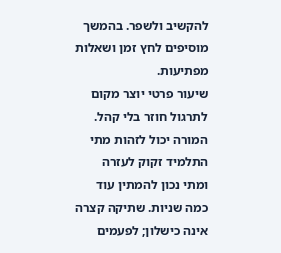להקשיב ולשפר. בהמשך מוסיפים לחץ זמן ושאלות מפתיעות.
שיעור פרטי יוצר מקום לתרגול חוזר בלי קהל. המורה יכול לזהות מתי התלמיד זקוק לעזרה ומתי נכון להמתין עוד כמה שניות. שתיקה קצרה אינה כישלון; לפעמים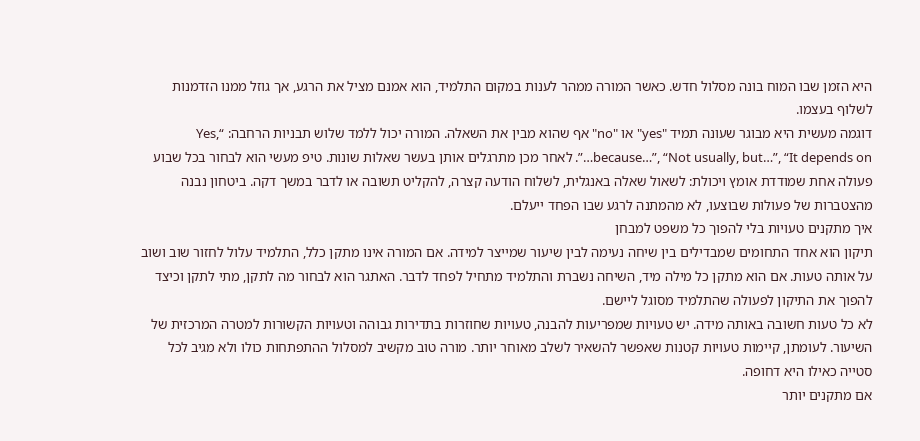היא הזמן שבו המוח בונה מסלול חדש. כאשר המורה ממהר לענות במקום התלמיד, הוא אמנם מציל את הרגע, אך גוזל ממנו הזדמנות לשלוף בעצמו.
דוגמה מעשית היא מבוגר שעונה תמיד "yes" או "no" אף שהוא מבין את השאלה. המורה יכול ללמד שלוש תבניות הרחבה: “Yes, because…”, “Not usually, but…”, “It depends on…”. לאחר מכן מתרגלים אותן בעשר שאלות שונות. טיפ מעשי הוא לבחור בכל שבוע פעולה אחת שמודדת אומץ ויכולת: לשאול שאלה באנגלית, לשלוח הודעה קצרה, להקליט תשובה או לדבר במשך דקה. ביטחון נבנה מהצטברות של פעולות שבוצעו, לא מהמתנה לרגע שבו הפחד ייעלם.
איך מתקנים טעויות בלי להפוך כל משפט למבחן
תיקון הוא אחד התחומים שמבדילים בין שיחה נעימה לבין שיעור שמייצר למידה. אם המורה אינו מתקן כלל, התלמיד עלול לחזור שוב ושוב על אותה טעות. אם הוא מתקן כל מילה מיד, השיחה נשברת והתלמיד מתחיל לפחד לדבר. האתגר הוא לבחור מה לתקן, מתי לתקן וכיצד להפוך את התיקון לפעולה שהתלמיד מסוגל ליישם.
לא כל טעות חשובה באותה מידה. יש טעויות שמפריעות להבנה, טעויות שחוזרות בתדירות גבוהה וטעויות הקשורות למטרה המרכזית של השיעור. לעומתן, קיימות טעויות קטנות שאפשר להשאיר לשלב מאוחר יותר. מורה טוב מקשיב למסלול ההתפתחות כולו ולא מגיב לכל סטייה כאילו היא דחופה.
אם מתקנים יותר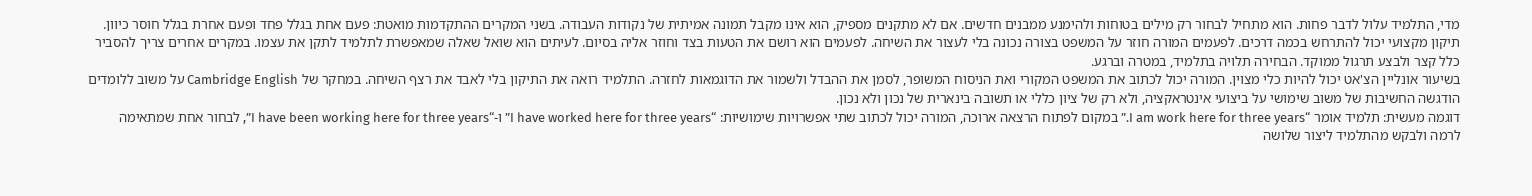מדי, התלמיד עלול לדבר פחות. הוא מתחיל לבחור רק מילים בטוחות ולהימנע ממבנים חדשים. אם לא מתקנים מספיק, הוא אינו מקבל תמונה אמיתית של נקודות העבודה. בשני המקרים ההתקדמות מואטת: פעם אחת בגלל פחד ופעם אחרת בגלל חוסר כיוון.
תיקון מקצועי יכול להתרחש בכמה דרכים. לפעמים המורה חוזר על המשפט בצורה נכונה בלי לעצור את השיחה. לפעמים הוא רושם את הטעות בצד וחוזר אליה בסיום. לעיתים הוא שואל שאלה שמאפשרת לתלמיד לתקן את עצמו. במקרים אחרים צריך להסביר כלל קצר ולבצע תרגול ממוקד. הבחירה תלויה בתלמיד, במטרה וברגע.
בשיעור אונליין הצ'אט יכול להיות כלי מצוין. המורה יכול לכתוב את המשפט המקורי ואת הניסוח המשופר, לסמן את ההבדל ולשמור את הדוגמאות לחזרה. התלמיד רואה את התיקון בלי לאבד את רצף השיחה. במחקר של Cambridge English על משוב ללומדים הודגשה החשיבות של משוב שימושי על ביצועי אינטראקציה, ולא רק של ציון כללי או תשובה בינארית של נכון ולא נכון.
דוגמה מעשית: תלמיד אומר “I am work here for three years.” במקום לפתוח הרצאה ארוכה, המורה יכול לכתוב שתי אפשרויות שימושיות: “I have worked here for three years” ו-“I have been working here for three years”, לבחור אחת שמתאימה לרמה ולבקש מהתלמיד ליצור שלושה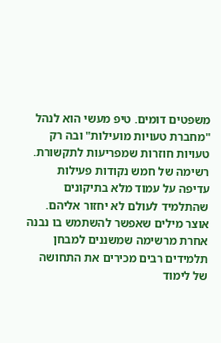משפטים דומים. טיפ מעשי הוא לנהל "מחברת טעויות מועילות" ובה רק טעויות חוזרות שמפריעות לתקשורת. רשימה של חמש נקודות פעילות עדיפה על עמוד מלא בתיקונים שהתלמיד לעולם לא יחזור אליהם.
אוצר מילים שאפשר להשתמש בו נבנה אחרת מרשימה שמשננים למבחן
תלמידים רבים מכירים את התחושה של לימוד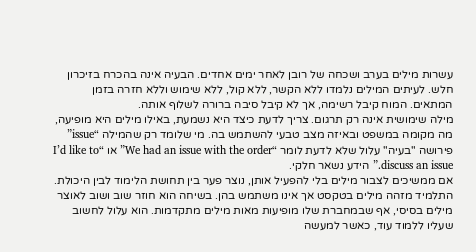עשרות מילים בערב ושכחה של רובן לאחר ימים אחדים. הבעיה אינה בהכרח בזיכרון חלש. לעיתים המילים נלמדו ללא הקשר, ללא קול, ללא שימוש וללא חזרה בזמן המתאים. המוח קיבל רשימה, אך לא קיבל סיבה ברורה לשלוף אותה.
מילה שימושית אינה רק תרגום. צריך לדעת כיצד היא נשמעת, באילו מילים היא מופיעה, מה מקומה במשפט ובאיזה מצב טבעי להשתמש בה. מי שלומד רק שהמילה “issue” פירושה "בעיה" עלול שלא לדעת לומר “We had an issue with the order” או “I’d like to discuss an issue.” הידע נשאר חלקי.
אם ממשיכים לצבור מילים בלי להפעיל אותן, נוצר פער בין תחושת הלימוד לבין היכולת. התלמיד מזהה מילים בטקסט אך אינו משתמש בהן. בשיחה הוא חוזר שוב ושוב לאוצר מילים בסיסי, אף שבמחברת שלו מופיעות מאות מילים מתקדמות. הוא עלול לחשוב שעליו ללמוד עוד, כאשר למעשה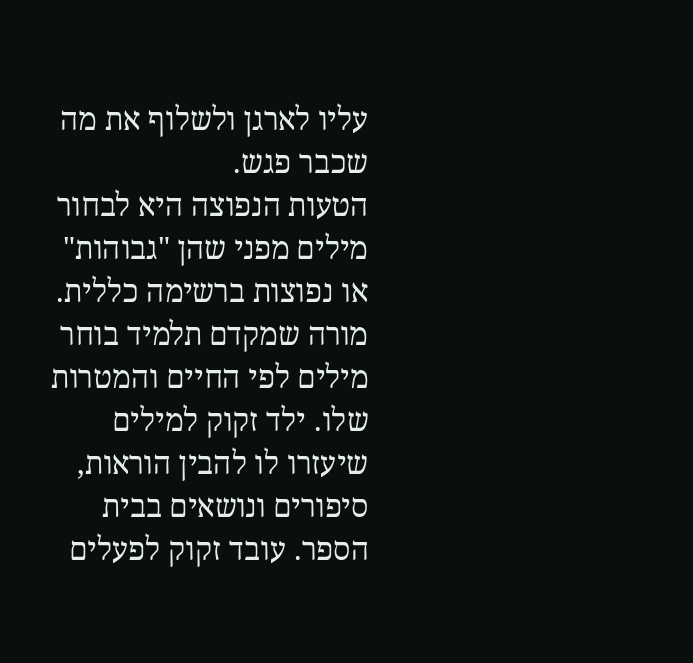עליו לארגן ולשלוף את מה שכבר פגש.
הטעות הנפוצה היא לבחור מילים מפני שהן "גבוהות" או נפוצות ברשימה כללית. מורה שמקדם תלמיד בוחר מילים לפי החיים והמטרות שלו. ילד זקוק למילים שיעזרו לו להבין הוראות, סיפורים ונושאים בבית הספר. עובד זקוק לפעלים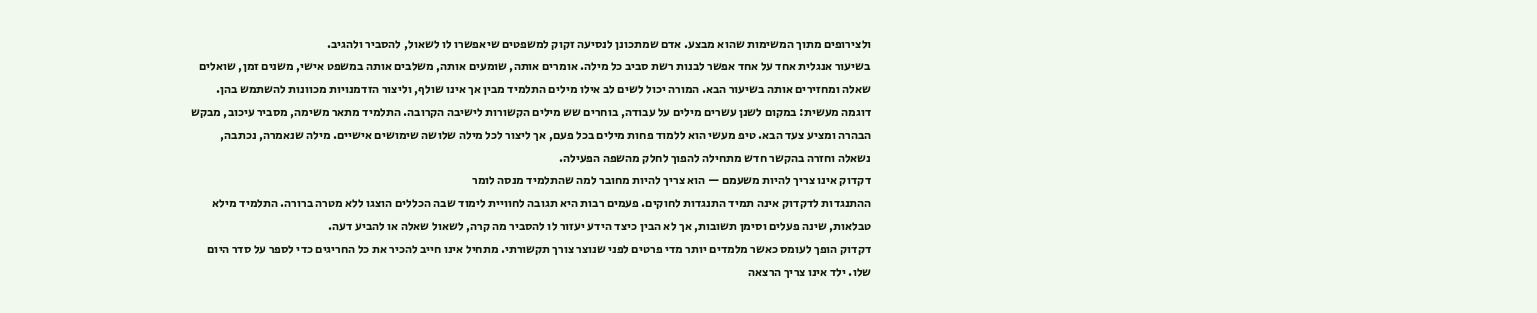ולצירופים מתוך המשימות שהוא מבצע. אדם שמתכונן לנסיעה זקוק למשפטים שיאפשרו לו לשאול, להסביר ולהגיב.
בשיעור אנגלית אחד על אחד אפשר לבנות רשת סביב כל מילה. אומרים אותה, שומעים אותה, משלבים אותה במשפט אישי, משנים זמן, שואלים שאלה ומחזירים אותה בשיעור הבא. המורה יכול לשים לב אילו מילים התלמיד מבין אך אינו שולף, וליצור הזדמנויות מכוונות להשתמש בהן.
דוגמה מעשית: במקום לשנן עשרים מילים על עבודה, בוחרים שש מילים הקשורות לישיבה הקרובה. התלמיד מתאר משימה, מסביר עיכוב, מבקש הבהרה ומציע צעד הבא. טיפ מעשי הוא ללמוד פחות מילים בכל פעם, אך ליצור לכל מילה שלושה שימושים אישיים. מילה שנאמרה, נכתבה, נשאלה וחזרה בהקשר חדש מתחילה להפוך לחלק מהשפה הפעילה.
דקדוק אינו צריך להיות משעמם — הוא צריך להיות מחובר למה שהתלמיד מנסה לומר
ההתנגדות לדקדוק אינה תמיד התנגדות לחוקים. פעמים רבות היא תגובה לחוויית לימוד שבה הכללים הוצגו ללא מטרה ברורה. התלמיד מילא טבלאות, שינה פעלים וסימן תשובות, אך לא הבין כיצד הידע יעזור לו להסביר מה קרה, לשאול שאלה או להביע דעה.
דקדוק הופך לעומס כאשר מלמדים יותר מדי פרטים לפני שנוצר צורך תקשורתי. מתחיל אינו חייב להכיר את כל החריגים כדי לספר על סדר היום שלו. ילד אינו צריך הרצאה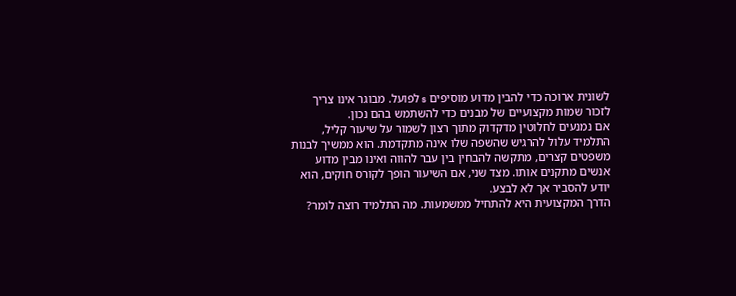לשונית ארוכה כדי להבין מדוע מוסיפים s לפועל. מבוגר אינו צריך לזכור שמות מקצועיים של מבנים כדי להשתמש בהם נכון.
אם נמנעים לחלוטין מדקדוק מתוך רצון לשמור על שיעור קליל, התלמיד עלול להרגיש שהשפה שלו אינה מתקדמת. הוא ממשיך לבנות משפטים קצרים, מתקשה להבחין בין עבר להווה ואינו מבין מדוע אנשים מתקנים אותו. מצד שני, אם השיעור הופך לקורס חוקים, הוא יודע להסביר אך לא לבצע.
הדרך המקצועית היא להתחיל ממשמעות. מה התלמיד רוצה לומר?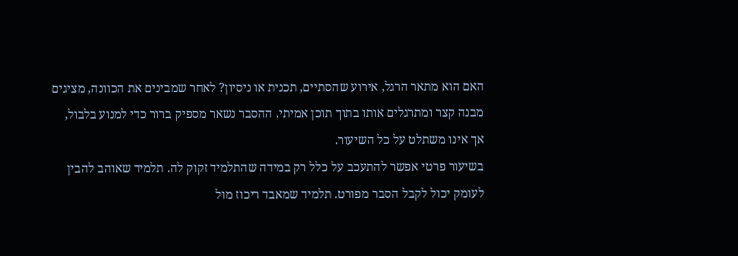האם הוא מתאר הרגל, אירוע שהסתיים, תכנית או ניסיון? לאחר שמבינים את הכוונה, מציגים מבנה קצר ומתרגלים אותו בתוך תוכן אמיתי. ההסבר נשאר מספיק ברור כדי למנוע בלבול, אך אינו משתלט על כל השיעור.
בשיעור פרטי אפשר להתעכב על כלל רק במידה שהתלמיד זקוק לה. תלמיד שאוהב להבין לעומק יכול לקבל הסבר מפורט. תלמיד שמאבד ריכוז מול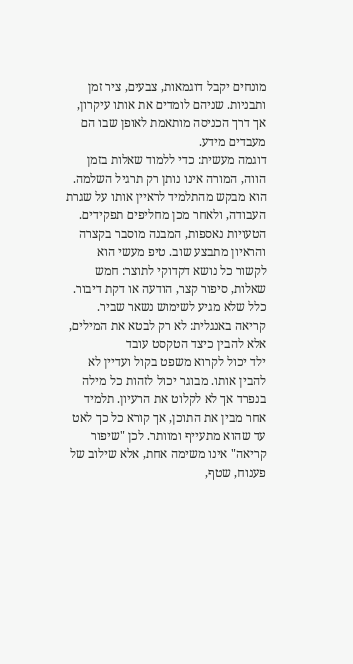מונחים יקבל דוגמאות, צבעים, ציר זמן ותבניות. שניהם לומדים את אותו עיקרון, אך דרך הכניסה מותאמת לאופן שבו הם מעבדים מידע.
דוגמה מעשית: כדי ללמוד שאלות בזמן הווה, המורה אינו נותן רק תרגיל השלמה. הוא מבקש מהתלמיד לראיין אותו על שגרת העבודה, ולאחר מכן מחליפים תפקידים. הטעויות נאספות, המבנה מוסבר בקצרה והראיון מתבצע שוב. טיפ מעשי הוא לקשור כל נושא דקדוקי לתוצר: חמש שאלות, סיפור קצר, הודעה או דקת דיבור. כלל שלא מגיע לשימוש נשאר שביר.
קריאה באנגלית: לא רק לבטא את המילים, אלא להבין כיצד הטקסט עובד
ילד יכול לקרוא משפט בקול ועדיין לא להבין אותו. מבוגר יכול לזהות כל מילה בנפרד אך לא לקלוט את הרעיון. תלמיד אחר מבין את התוכן, אך קורא כל כך לאט עד שהוא מתעייף ומוותר. לכן "שיפור קריאה" אינו משימה אחת, אלא שילוב של פענוח, שטף,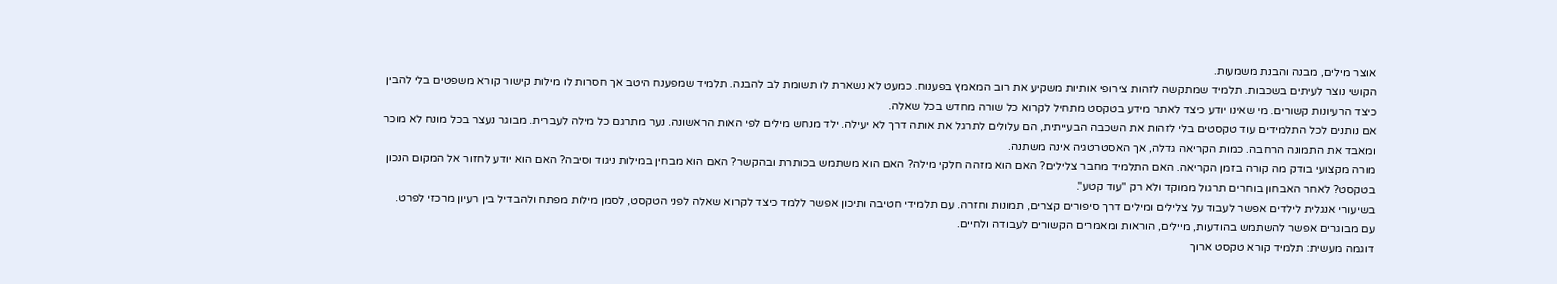אוצר מילים, מבנה והבנת משמעות.
הקושי נוצר לעיתים בשכבות. תלמיד שמתקשה לזהות צירופי אותיות משקיע את רוב המאמץ בפענוח. כמעט לא נשארת לו תשומת לב להבנה. תלמיד שמפענח היטב אך חסרות לו מילות קישור קורא משפטים בלי להבין כיצד הרעיונות קשורים. מי שאינו יודע כיצד לאתר מידע בטקסט מתחיל לקרוא כל שורה מחדש בכל שאלה.
אם נותנים לכל התלמידים עוד טקסטים בלי לזהות את השכבה הבעייתית, הם עלולים לתרגל את אותה דרך לא יעילה. ילד מנחש מילים לפי האות הראשונה. נער מתרגם כל מילה לעברית. מבוגר נעצר בכל מונח לא מוכר ומאבד את התמונה הרחבה. כמות הקריאה גדלה, אך האסטרטגיה אינה משתנה.
מורה מקצועי בודק מה קורה בזמן הקריאה. האם התלמיד מחבר צלילים? האם הוא מזהה חלקי מילה? האם הוא משתמש בכותרת ובהקשר? האם הוא מבחין במילות ניגוד וסיבה? האם הוא יודע לחזור אל המקום הנכון בטקסט? לאחר האבחון בוחרים תרגול ממוקד ולא רק "עוד קטע".
בשיעורי אנגלית לילדים אפשר לעבוד על צלילים ומילים דרך סיפורים קצרים, תמונות וחזרה. עם תלמידי חטיבה ותיכון אפשר ללמד כיצד לקרוא שאלה לפני הטקסט, לסמן מילות מפתח ולהבדיל בין רעיון מרכזי לפרט. עם מבוגרים אפשר להשתמש בהודעות, מיילים, הוראות ומאמרים הקשורים לעבודה ולחיים.
דוגמה מעשית: תלמיד קורא טקסט ארוך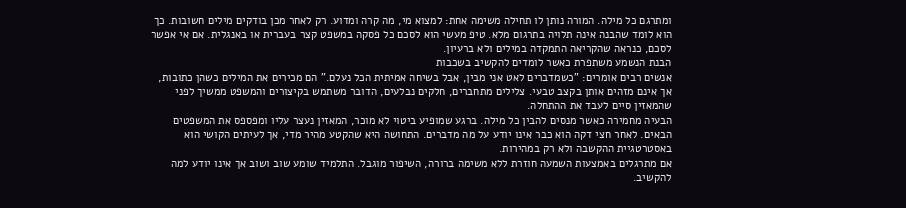ומתרגם כל מילה. המורה נותן לו תחילה משימה אחת: למצוא מי, מה קרה ומדוע. רק לאחר מכן בודקים מילים חשובות. כך הוא לומד שהבנה אינה תלויה בתרגום מלא. טיפ מעשי הוא לסכם כל פסקה במשפט קצר בעברית או באנגלית. אם אי אפשר לסכם, כנראה שהקריאה התמקדה במילים ולא ברעיון.
הבנת הנשמע משתפרת כאשר לומדים להקשיב בשכבות
אנשים רבים אומרים: "כשמדברים לאט אני מבין, אבל בשיחה אמיתית הכל נעלם." הם מכירים את המילים כשהן כתובות, אך אינם מזהים אותן בקצב טבעי. צלילים מתחברים, חלקים נבלעים, הדובר משתמש בקיצורים והמשפט ממשיך לפני שהמאזין סיים לעבד את ההתחלה.
הבעיה מחמירה כאשר מנסים להבין כל מילה. ברגע שמופיע ביטוי לא מוכר, המאזין נעצר עליו ומפספס את המשפטים הבאים. לאחר חצי דקה הוא כבר אינו יודע על מה מדברים. התחושה היא שהקטע מהיר מדי, אך לעיתים הקושי הוא באסטרטגיית ההקשבה ולא רק במהירות.
אם מתרגלים באמצעות השמעה חוזרת ללא משימה ברורה, השיפור מוגבל. התלמיד שומע שוב ושוב אך אינו יודע למה להקשיב.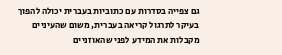גם צפייה בסדרות עם כתוביות בעברית יכולה להפוך בעיקר לתרגול קריאה בעברית, משום שהעיניים מקבלות את המידע לפני שהאוזניים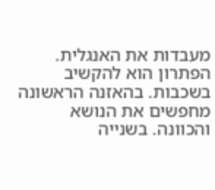מעבדות את האנגלית.
הפתרון הוא להקשיב בשכבות. בהאזנה הראשונה מחפשים את הנושא והכוונה. בשנייה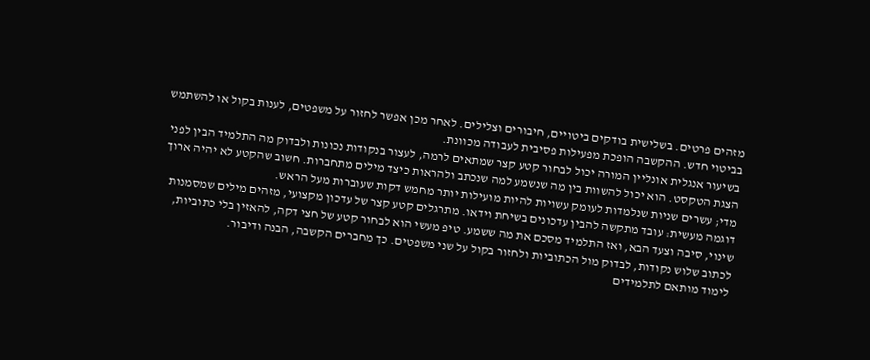מזהים פרטים. בשלישית בודקים ביטויים, חיבורים וצלילים. לאחר מכן אפשר לחזור על משפטים, לענות בקול או להשתמש בביטוי חדש. ההקשבה הופכת מפעילות פסיבית לעבודה מכוונת.
בשיעור אנגלית אונליין המורה יכול לבחור קטע קצר שמתאים לרמה, לעצור בנקודות נכונות ולבדוק מה התלמיד הבין לפני הצגת הטקסט. הוא יכול להשוות בין מה שנשמע למה שנכתב ולהראות כיצד מילים מתחברות. חשוב שהקטע לא יהיה ארוך מדי; עשרים שניות שנלמדות לעומק עשויות להיות מועילות יותר מחמש דקות שעוברות מעל הראש.
דוגמה מעשית: עובד מתקשה להבין עדכונים בשיחת וידאו. מתרגלים קטע קצר של עדכון מקצועי, מזהים מילים שמסמנות שינוי, סיבה וצעד הבא, ואז התלמיד מסכם את מה ששמע. טיפ מעשי הוא לבחור קטע של חצי דקה, להאזין בלי כתוביות, לכתוב שלוש נקודות, לבדוק מול הכתוביות ולחזור בקול על שני משפטים. כך מחברים הקשבה, הבנה ודיבור.
לימוד מותאם לתלמידים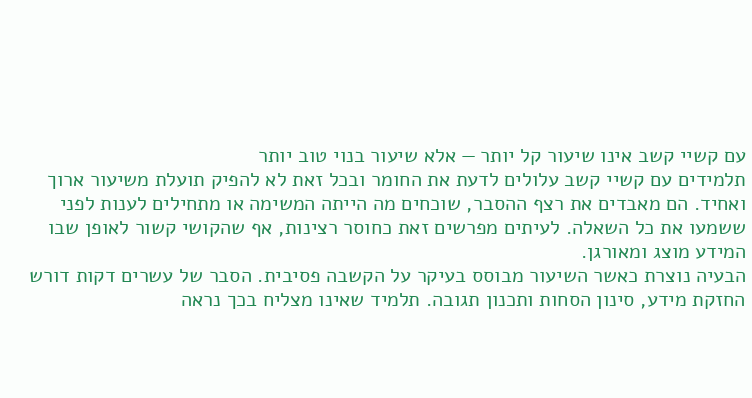עם קשיי קשב אינו שיעור קל יותר — אלא שיעור בנוי טוב יותר
תלמידים עם קשיי קשב עלולים לדעת את החומר ובכל זאת לא להפיק תועלת משיעור ארוך ואחיד. הם מאבדים את רצף ההסבר, שוכחים מה הייתה המשימה או מתחילים לענות לפני ששמעו את כל השאלה. לעיתים מפרשים זאת כחוסר רצינות, אף שהקושי קשור לאופן שבו המידע מוצג ומאורגן.
הבעיה נוצרת כאשר השיעור מבוסס בעיקר על הקשבה פסיבית. הסבר של עשרים דקות דורש החזקת מידע, סינון הסחות ותכנון תגובה. תלמיד שאינו מצליח בכך נראה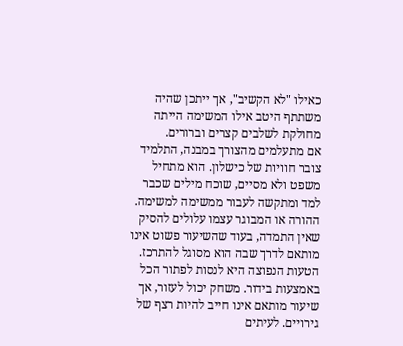כאילו "לא הקשיב", אך ייתכן שהיה משתתף היטב אילו המשימה הייתה מחולקת לשלבים קצרים וברורים.
אם מתעלמים מהצורך במבנה, התלמיד צובר חוויות של כישלון. הוא מתחיל משפט ולא מסיים, שוכח מילים שכבר למד ומתקשה לעבור ממשימה למשימה. ההורה או המבוגר עצמו עלולים להסיק שאין התמדה, בעוד שהשיעור פשוט אינו מותאם לדרך שבה הוא מסוגל להתרכז.
הטעות הנפוצה היא לנסות לפתור הכל באמצעות בידור. משחק יכול לעזור, אך שיעור מותאם אינו חייב להיות רצף של גירויים. לעיתים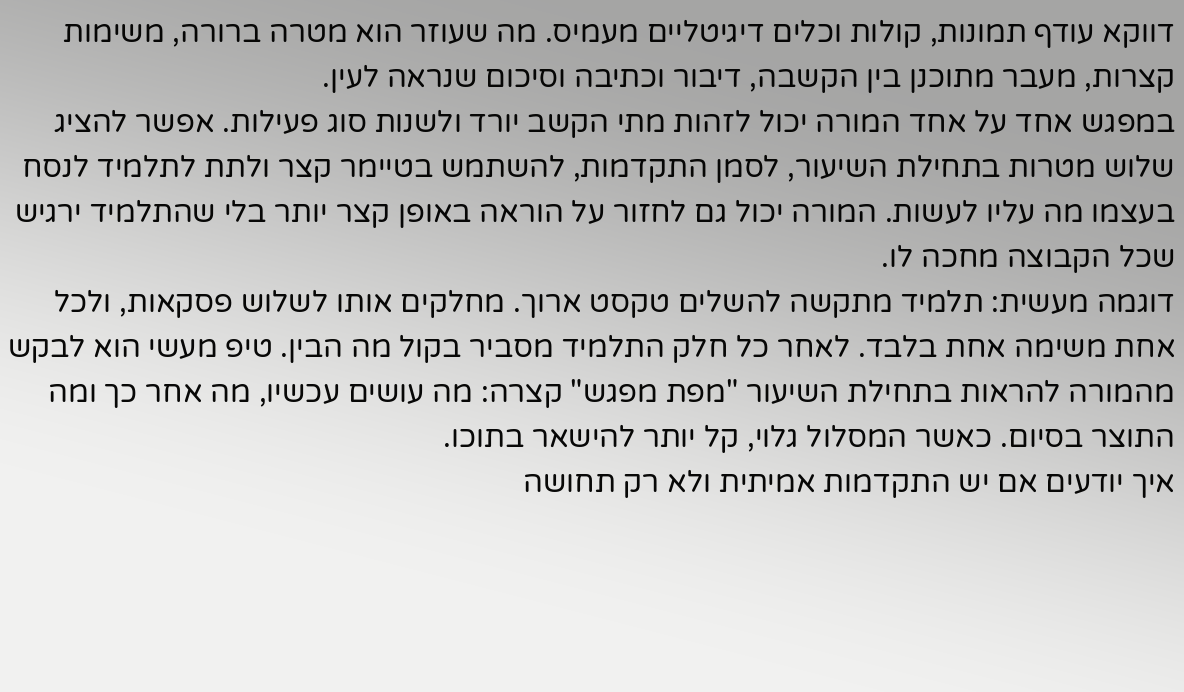דווקא עודף תמונות, קולות וכלים דיגיטליים מעמיס. מה שעוזר הוא מטרה ברורה, משימות קצרות, מעבר מתוכנן בין הקשבה, דיבור וכתיבה וסיכום שנראה לעין.
במפגש אחד על אחד המורה יכול לזהות מתי הקשב יורד ולשנות סוג פעילות. אפשר להציג שלוש מטרות בתחילת השיעור, לסמן התקדמות, להשתמש בטיימר קצר ולתת לתלמיד לנסח בעצמו מה עליו לעשות. המורה יכול גם לחזור על הוראה באופן קצר יותר בלי שהתלמיד ירגיש שכל הקבוצה מחכה לו.
דוגמה מעשית: תלמיד מתקשה להשלים טקסט ארוך. מחלקים אותו לשלוש פסקאות, ולכל אחת משימה אחת בלבד. לאחר כל חלק התלמיד מסביר בקול מה הבין. טיפ מעשי הוא לבקש מהמורה להראות בתחילת השיעור "מפת מפגש" קצרה: מה עושים עכשיו, מה אחר כך ומה התוצר בסיום. כאשר המסלול גלוי, קל יותר להישאר בתוכו.
איך יודעים אם יש התקדמות אמיתית ולא רק תחושה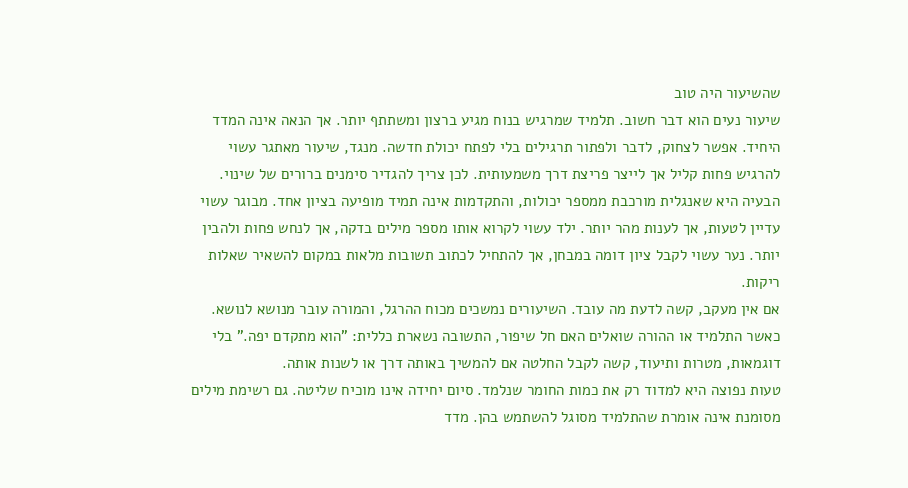שהשיעור היה טוב
שיעור נעים הוא דבר חשוב. תלמיד שמרגיש בנוח מגיע ברצון ומשתתף יותר. אך הנאה אינה המדד היחיד. אפשר לצחוק, לדבר ולפתור תרגילים בלי לפתח יכולת חדשה. מנגד, שיעור מאתגר עשוי להרגיש פחות קליל אך לייצר פריצת דרך משמעותית. לכן צריך להגדיר סימנים ברורים של שינוי.
הבעיה היא שאנגלית מורכבת ממספר יכולות, והתקדמות אינה תמיד מופיעה בציון אחד. מבוגר עשוי עדיין לטעות, אך לענות מהר יותר. ילד עשוי לקרוא אותו מספר מילים בדקה, אך לנחש פחות ולהבין יותר. נער עשוי לקבל ציון דומה במבחן, אך להתחיל לכתוב תשובות מלאות במקום להשאיר שאלות ריקות.
אם אין מעקב, קשה לדעת מה עובד. השיעורים נמשכים מכוח ההרגל, והמורה עובר מנושא לנושא. כאשר התלמיד או ההורה שואלים האם חל שיפור, התשובה נשארת כללית: "הוא מתקדם יפה." בלי דוגמאות, מטרות ותיעוד, קשה לקבל החלטה אם להמשיך באותה דרך או לשנות אותה.
טעות נפוצה היא למדוד רק את כמות החומר שנלמד. סיום יחידה אינו מוכיח שליטה. גם רשימת מילים מסומנת אינה אומרת שהתלמיד מסוגל להשתמש בהן. מדד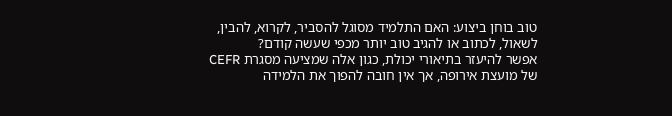טוב בוחן ביצוע: האם התלמיד מסוגל להסביר, לקרוא, להבין, לשאול, לכתוב או להגיב טוב יותר מכפי שעשה קודם?
אפשר להיעזר בתיאורי יכולת, כגון אלה שמציעה מסגרת CEFR של מועצת אירופה, אך אין חובה להפוך את הלמידה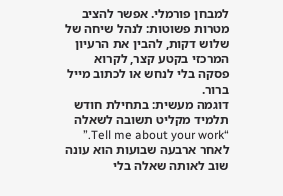למבחן פורמלי. אפשר להציב מטרות פשוטות: לנהל שיחה של שלוש דקות, להבין את הרעיון המרכזי בקטע קצר, לקרוא פסקה בלי לנחש או לכתוב מייל ברור.
דוגמה מעשית: בתחילת חודש תלמיד מקליט תשובה לשאלה “Tell me about your work.” לאחר ארבעה שבועות הוא עונה שוב לאותה שאלה בלי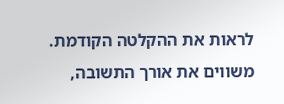לראות את ההקלטה הקודמת. משווים את אורך התשובה,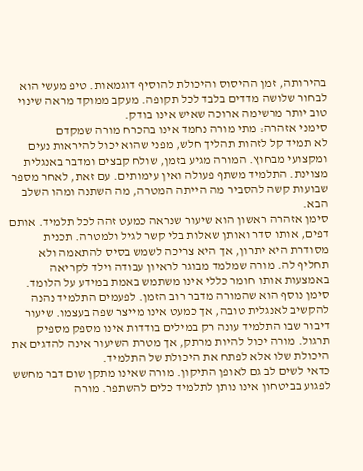בהירותה, זמן ההיסוס והיכולת להוסיף דוגמאות. טיפ מעשי הוא לבחור שלושה מדדים בלבד לכל תקופה. מעקב ממוקד מראה שינוי טוב יותר מרשימה ארוכה שאיש אינו בודק.
סימני אזהרה: מתי מורה נחמד אינו בהכרח מורה שמקדם
לא תמיד קל לזהות תהליך חלש, מפני שהוא יכול להיראות נעים ומקצועי מבחוץ. המורה מגיע בזמן, שולח קבצים ומדבר באנגלית מצוינת. התלמיד משתף פעולה ואין עימותים. עם זאת, לאחר מספר שבועות קשה להסביר מה הייתה המטרה, מה השתנה ומהו השלב הבא.
סימן אזהרה ראשון הוא שיעור שנראה כמעט זהה לכל תלמיד. אותם דפים, אותו סדר ואותן שאלות בלי קשר לגיל ולמטרה. תכנית מסודרת היא יתרון, אך היא צריכה לשמש בסיס להתאמה ולא תחליף לה. מורה שמלמד מבוגר לראיון עבודה וילד לקריאה באמצעות אותו חומר כללי אינו משתמש באמת במידע על הלומד.
סימן נוסף הוא שהמורה מדבר רוב הזמן. לפעמים התלמיד נהנה להקשיב לאנגלית טובה, אך כמעט אינו מייצר שפה בעצמו. שיעור דיבור שבו התלמיד עונה רק במילים בודדות אינו מספק מספיק תרגול. מורה יכול להיות מרתק, אך מטרת השיעור אינה להדגים את היכולת שלו אלא לפתח את היכולת של התלמיד.
כדאי לשים לב גם לאופן התיקון. מורה שאינו מתקן שום דבר מחשש לפגוע בביטחון אינו נותן לתלמיד כלים להשתפר. מורה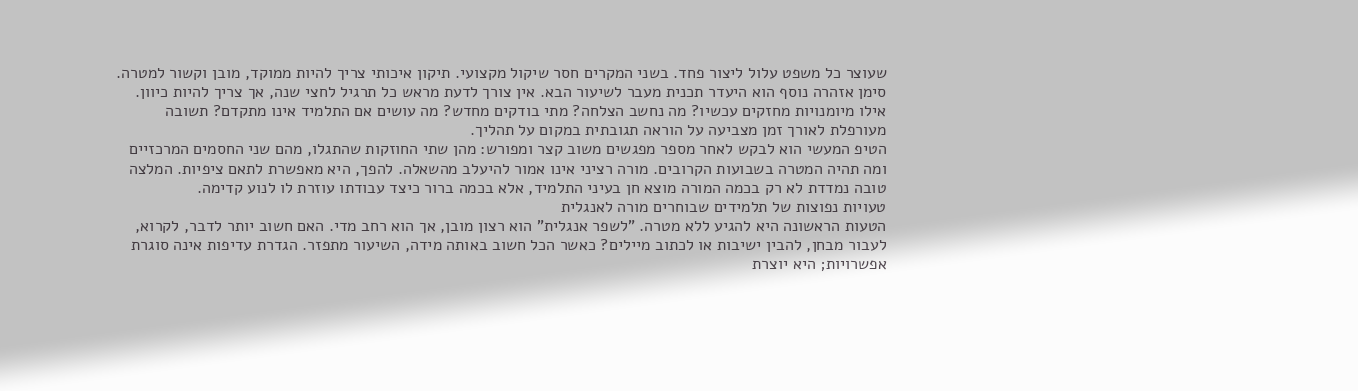שעוצר כל משפט עלול ליצור פחד. בשני המקרים חסר שיקול מקצועי. תיקון איכותי צריך להיות ממוקד, מובן וקשור למטרה.
סימן אזהרה נוסף הוא היעדר תכנית מעבר לשיעור הבא. אין צורך לדעת מראש כל תרגיל לחצי שנה, אך צריך להיות כיוון. אילו מיומנויות מחזקים עכשיו? מה נחשב הצלחה? מתי בודקים מחדש? מה עושים אם התלמיד אינו מתקדם? תשובה מעורפלת לאורך זמן מצביעה על הוראה תגובתית במקום על תהליך.
הטיפ המעשי הוא לבקש לאחר מספר מפגשים משוב קצר ומפורש: מהן שתי החוזקות שהתגלו, מהם שני החסמים המרכזיים ומה תהיה המטרה בשבועות הקרובים. מורה רציני אינו אמור להיעלב מהשאלה. להפך, היא מאפשרת לתאם ציפיות. המלצה טובה נמדדת לא רק בכמה המורה מוצא חן בעיני התלמיד, אלא בכמה ברור כיצד עבודתו עוזרת לו לנוע קדימה.
טעויות נפוצות של תלמידים שבוחרים מורה לאנגלית
הטעות הראשונה היא להגיע ללא מטרה. "לשפר אנגלית" הוא רצון מובן, אך הוא רחב מדי. האם חשוב יותר לדבר, לקרוא, לעבור מבחן, להבין ישיבות או לכתוב מיילים? כאשר הכל חשוב באותה מידה, השיעור מתפזר. הגדרת עדיפות אינה סוגרת אפשרויות; היא יוצרת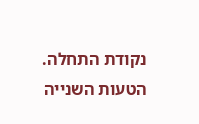נקודת התחלה.
הטעות השנייה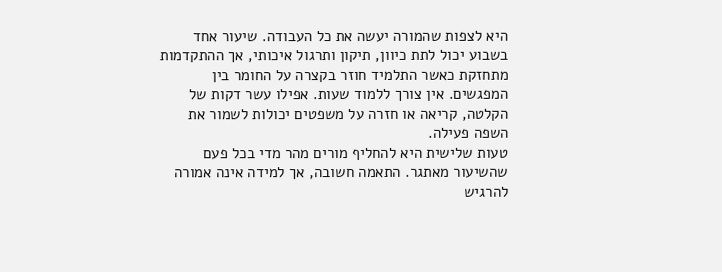היא לצפות שהמורה יעשה את כל העבודה. שיעור אחד בשבוע יכול לתת כיוון, תיקון ותרגול איכותי, אך ההתקדמות מתחזקת כאשר התלמיד חוזר בקצרה על החומר בין המפגשים. אין צורך ללמוד שעות. אפילו עשר דקות של הקלטה, קריאה או חזרה על משפטים יכולות לשמור את השפה פעילה.
טעות שלישית היא להחליף מורים מהר מדי בכל פעם שהשיעור מאתגר. התאמה חשובה, אך למידה אינה אמורה להרגיש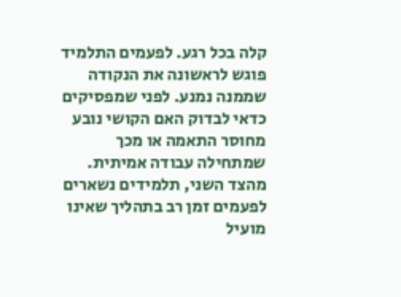קלה בכל רגע. לפעמים התלמיד פוגש לראשונה את הנקודה שממנה נמנע. לפני שמפסיקים כדאי לבדוק האם הקושי נובע מחוסר התאמה או מכך שמתחילה עבודה אמיתית.
מהצד השני, תלמידים נשארים לפעמים זמן רב בתהליך שאינו מועיל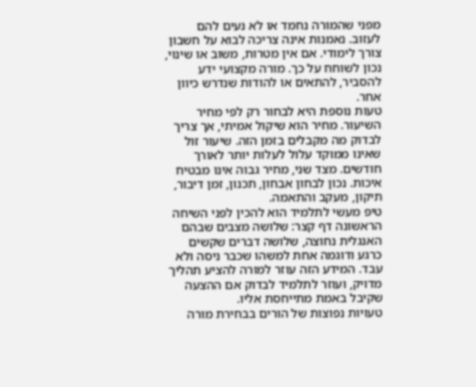מפני שהמורה נחמד או לא נעים להם לעזוב. נאמנות אינה צריכה לבוא על חשבון צורך לימודי. אם אין מטרות, משוב או שינוי, נכון לשוחח על כך. מורה מקצועי ידע להסביר, להתאים או להודות שנדרש כיוון אחר.
טעות נוספת היא לבחור רק לפי מחיר השיעור. מחיר הוא שיקול אמיתי, אך צריך לבדוק מה מקבלים בזמן הזה. שיעור זול שאינו ממוקד עלול לעלות יותר לאורך חודשים. מצד שני, מחיר גבוה אינו מבטיח איכות. נכון לבחון אבחון, תכנון, זמן דיבור, תיקון, מעקב והתאמה.
טיפ מעשי לתלמיד הוא להכין לפני השיחה הראשונה דף קצר: שלושה מצבים שבהם האנגלית נחוצה, שלושה דברים שקשים כרגע ודוגמה אחת למשהו שכבר ניסה ולא עבד. המידע הזה עוזר למורה להציע תהליך מדויק, ועוזר לתלמיד לבדוק אם ההצעה שקיבל באמת מתייחסת אליו.
טעויות נפוצות של הורים בבחירת מורה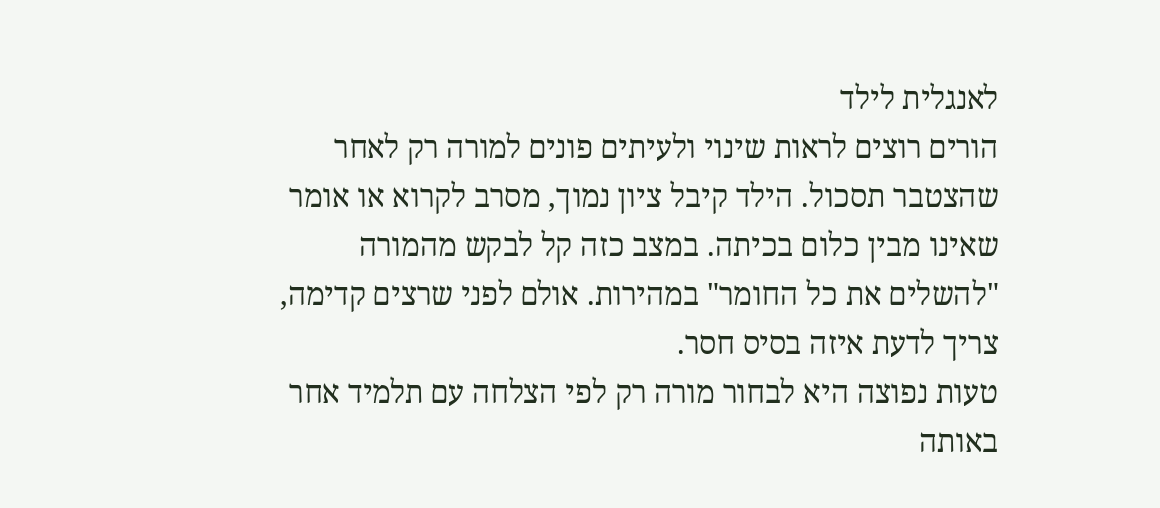לאנגלית לילד
הורים רוצים לראות שינוי ולעיתים פונים למורה רק לאחר שהצטבר תסכול. הילד קיבל ציון נמוך, מסרב לקרוא או אומר שאינו מבין כלום בכיתה. במצב כזה קל לבקש מהמורה "להשלים את כל החומר" במהירות. אולם לפני שרצים קדימה, צריך לדעת איזה בסיס חסר.
טעות נפוצה היא לבחור מורה רק לפי הצלחה עם תלמיד אחר באותה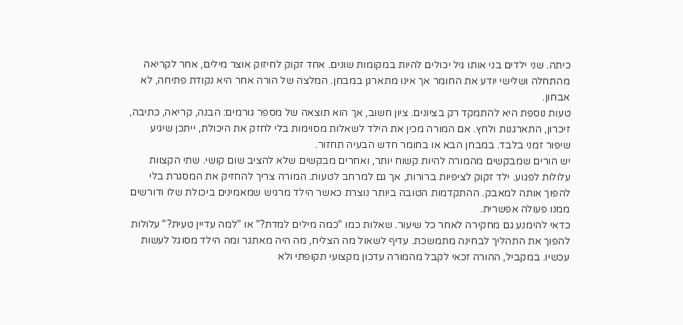כיתה. שני ילדים בני אותו גיל יכולים להיות במקומות שונים. אחד זקוק לחיזוק אוצר מילים, אחר לקריאה מהתחלה ושלישי יודע את החומר אך אינו מתארגן במבחן. המלצה של הורה אחר היא נקודת פתיחה, לא אבחון.
טעות נוספת היא להתמקד רק בציונים. ציון חשוב, אך הוא תוצאה של מספר גורמים: הבנה, קריאה, כתיבה, זיכרון, התארגנות ולחץ. אם המורה מכין את הילד לשאלות מסוימות בלי לחזק את היכולת, ייתכן שיגיע שיפור זמני בלבד. במבחן הבא או בחומר חדש הבעיה תחזור.
יש הורים שמבקשים מהמורה להיות קשוח יותר, ואחרים מבקשים שלא להציב שום קושי. שתי הקצוות עלולות לפגוע. ילד זקוק לציפיות ברורות, אך גם למרחב לטעות. המורה צריך להחזיק את המסגרת בלי להפוך אותה למאבק. ההתקדמות הטובה ביותר נוצרת כאשר הילד מרגיש שמאמינים ביכולת שלו ודורשים ממנו פעולה אפשרית.
כדאי להימנע גם מחקירה לאחר כל שיעור. שאלות כמו "כמה מילים למדת?" או "למה עדיין טעית?" עלולות להפוך את התהליך לבחינה מתמשכת. עדיף לשאול מה הצליח, מה היה מאתגר ומה הילד מסוגל לעשות עכשיו. במקביל, ההורה זכאי לקבל מהמורה עדכון מקצועי תקופתי ולא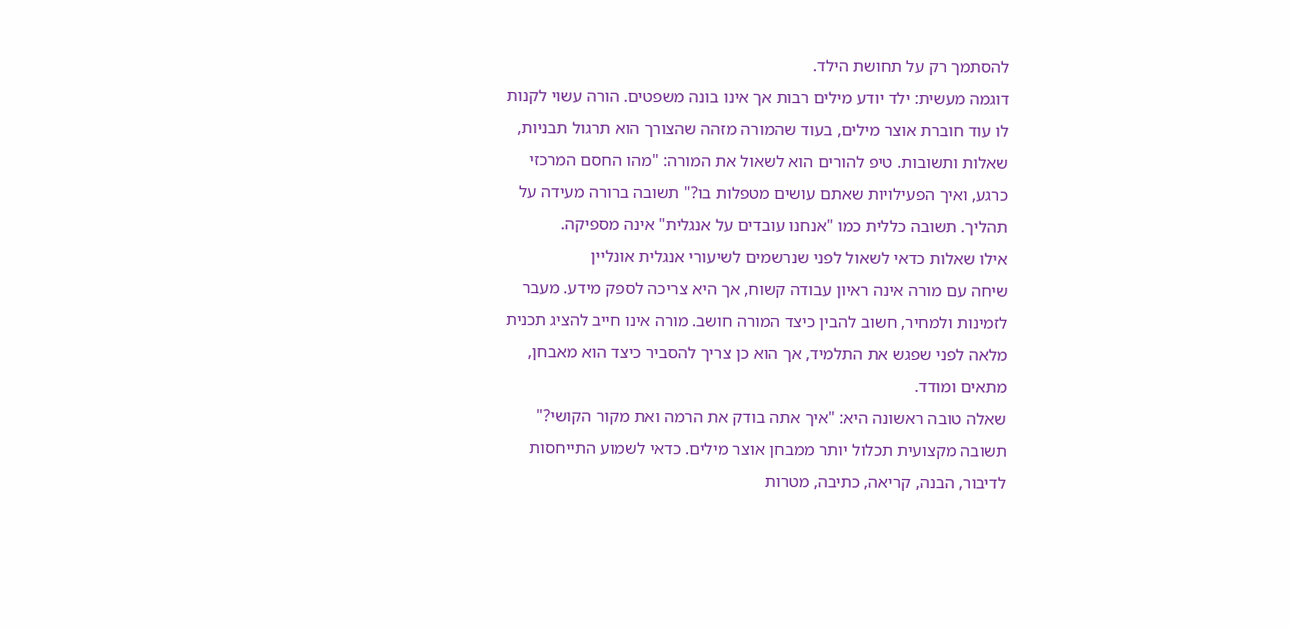להסתמך רק על תחושת הילד.
דוגמה מעשית: ילד יודע מילים רבות אך אינו בונה משפטים. הורה עשוי לקנות לו עוד חוברת אוצר מילים, בעוד שהמורה מזהה שהצורך הוא תרגול תבניות, שאלות ותשובות. טיפ להורים הוא לשאול את המורה: "מהו החסם המרכזי כרגע, ואיך הפעילויות שאתם עושים מטפלות בו?" תשובה ברורה מעידה על תהליך. תשובה כללית כמו "אנחנו עובדים על אנגלית" אינה מספיקה.
אילו שאלות כדאי לשאול לפני שנרשמים לשיעורי אנגלית אונליין
שיחה עם מורה אינה ראיון עבודה קשוח, אך היא צריכה לספק מידע. מעבר לזמינות ולמחיר, חשוב להבין כיצד המורה חושב. מורה אינו חייב להציג תכנית מלאה לפני שפגש את התלמיד, אך הוא כן צריך להסביר כיצד הוא מאבחן, מתאים ומודד.
שאלה טובה ראשונה היא: "איך אתה בודק את הרמה ואת מקור הקושי?" תשובה מקצועית תכלול יותר ממבחן אוצר מילים. כדאי לשמוע התייחסות לדיבור, הבנה, קריאה, כתיבה, מטרות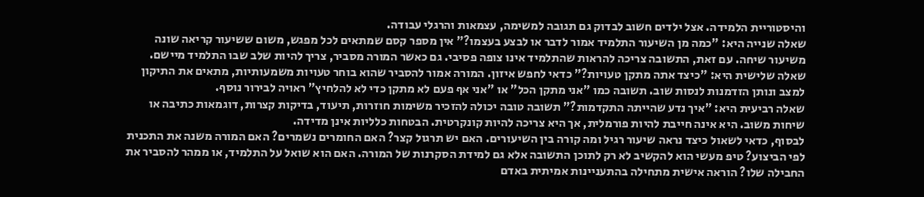והיסטוריית הלמידה. אצל ילדים חשוב לבדוק גם תגובה למשימה, עצמאות והרגלי עבודה.
שאלה שנייה היא: "כמה מן השיעור התלמיד אמור לדבר או לבצע בעצמו?" אין מספר קסם שמתאים לכל מפגש, משום ששיעור קריאה שונה משיעור שיחה. עם זאת, התשובה צריכה להראות שהתלמיד אינו צופה פסיבי. גם כאשר המורה מסביר, צריך להיות שלב שבו התלמיד מיישם.
שאלה שלישית היא: "כיצד אתה מתקן טעויות?" כדאי לחפש איזון. המורה אמור להסביר שהוא בוחר טעויות משמעותיות, מתאים את התיקון למצב ונותן הזדמנות לנסות שוב. תשובה כמו "אני מתקן הכל" או "אני אף פעם לא מתקן כדי לא להלחיץ" ראויה לבירור נוסף.
שאלה רביעית היא: "איך נדע שהייתה התקדמות?" תשובה טובה יכולה להזכיר משימות חוזרות, תיעוד, בדיקות קצרות, דוגמאות כתיבה או שיחות משוב. היא אינה חייבת להיות פורמלית, אך היא צריכה להיות קונקרטית. הבטחות כלליות אינן מדידה.
לבסוף, כדאי לשאול כיצד נראה שיעור רגיל ומה קורה בין השיעורים. האם יש תרגול קצר? האם החומרים נשמרים? האם המורה משנה את התכנית לפי הביצוע? טיפ מעשי הוא להקשיב לא רק לתוכן התשובה אלא גם למידת הסקרנות של המורה. האם הוא שואל על התלמיד, או ממהר להסביר את החבילה שלו? הוראה אישית מתחילה בהתעניינות אמיתית באדם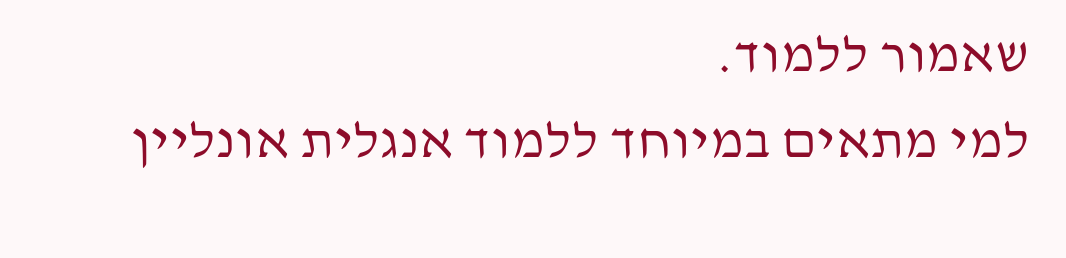שאמור ללמוד.
למי מתאים במיוחד ללמוד אנגלית אונליין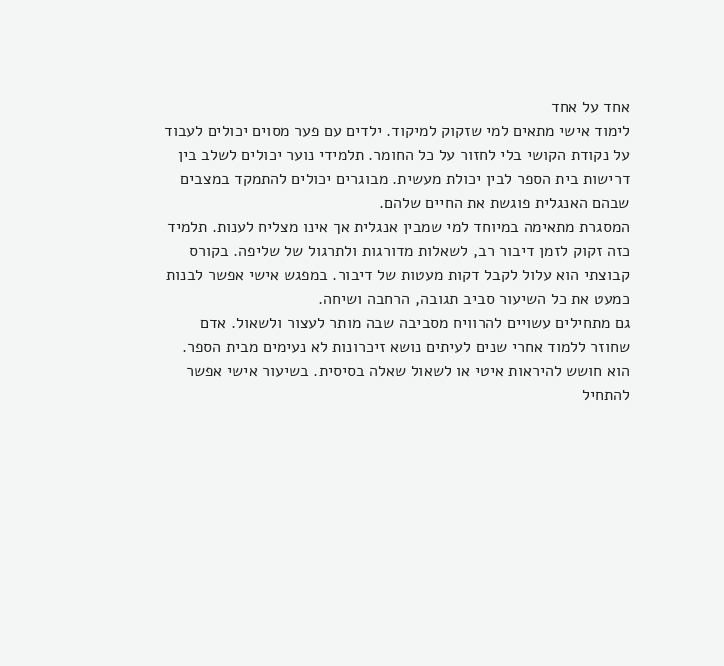אחד על אחד
לימוד אישי מתאים למי שזקוק למיקוד. ילדים עם פער מסוים יכולים לעבוד על נקודת הקושי בלי לחזור על כל החומר. תלמידי נוער יכולים לשלב בין דרישות בית הספר לבין יכולת מעשית. מבוגרים יכולים להתמקד במצבים שבהם האנגלית פוגשת את החיים שלהם.
המסגרת מתאימה במיוחד למי שמבין אנגלית אך אינו מצליח לענות. תלמיד כזה זקוק לזמן דיבור רב, לשאלות מדורגות ולתרגול של שליפה. בקורס קבוצתי הוא עלול לקבל דקות מעטות של דיבור. במפגש אישי אפשר לבנות כמעט את כל השיעור סביב תגובה, הרחבה ושיחה.
גם מתחילים עשויים להרוויח מסביבה שבה מותר לעצור ולשאול. אדם שחוזר ללמוד אחרי שנים לעיתים נושא זיכרונות לא נעימים מבית הספר. הוא חושש להיראות איטי או לשאול שאלה בסיסית. בשיעור אישי אפשר להתחיל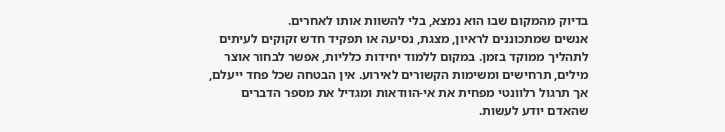בדיוק מהמקום שבו הוא נמצא, בלי להשוות אותו לאחרים.
אנשים שמתכוננים לראיון, מצגת, נסיעה או תפקיד חדש זקוקים לעיתים לתהליך ממוקד בזמן. במקום ללמוד יחידות כלליות, אפשר לבחור אוצר מילים, תרחישים ומשימות הקשורים לאירוע. אין הבטחה שכל פחד ייעלם, אך תרגול רלוונטי מפחית את אי-הוודאות ומגדיל את מספר הדברים שהאדם יודע לעשות.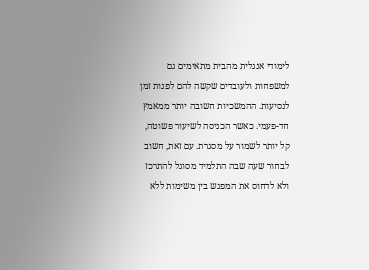לימודי אנגלית מהבית מתאימים גם למשפחות ולעובדים שקשה להם לפנות זמן לנסיעות. ההמשכיות חשובה יותר ממאמץ חד-פעמי. כאשר הכניסה לשיעור פשוטה, קל יותר לשמור על מסגרת. עם זאת, חשוב לבחור שעה שבה התלמיד מסוגל להתרכז ולא לדחוס את המפגש בין משימות ללא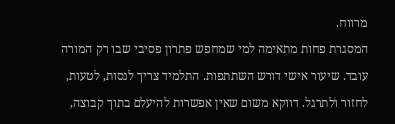מרווח.
המסגרת פחות מתאימה למי שמחפש פתרון פסיבי שבו רק המורה עובד. שיעור אישי דורש השתתפות. התלמיד צריך לנסות, לטעות, לחזור ולתרגל. דווקא משום שאין אפשרות להיעלם בתוך קבוצה,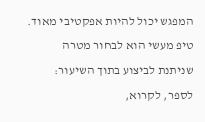המפגש יכול להיות אפקטיבי מאוד. טיפ מעשי הוא לבחור מטרה שניתנת לביצוע בתוך השיעור: לספר, לקרוא,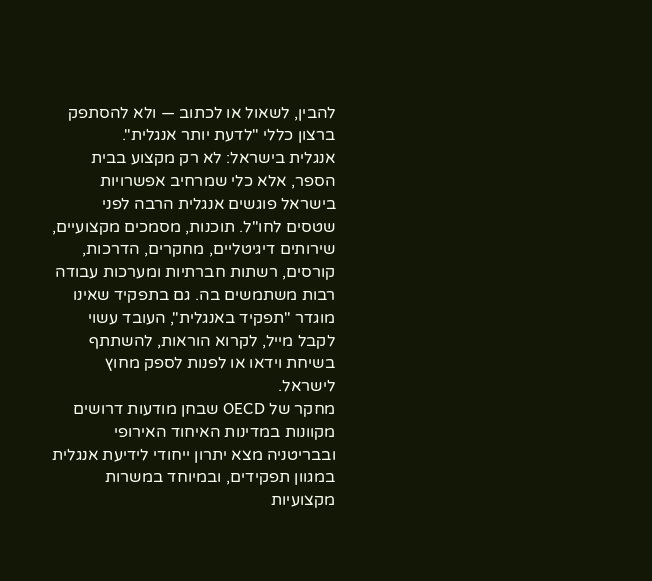להבין, לשאול או לכתוב — ולא להסתפק ברצון כללי "לדעת יותר אנגלית".
אנגלית בישראל: לא רק מקצוע בבית הספר, אלא כלי שמרחיב אפשרויות
בישראל פוגשים אנגלית הרבה לפני שטסים לחו"ל. תוכנות, מסמכים מקצועיים, שירותים דיגיטליים, מחקרים, הדרכות, קורסים, רשתות חברתיות ומערכות עבודה רבות משתמשים בה. גם בתפקיד שאינו מוגדר "תפקיד באנגלית", העובד עשוי לקבל מייל, לקרוא הוראות, להשתתף בשיחת וידאו או לפנות לספק מחוץ לישראל.
מחקר של OECD שבחן מודעות דרושים מקוונות במדינות האיחוד האירופי ובבריטניה מצא יתרון ייחודי לידיעת אנגלית במגוון תפקידים, ובמיוחד במשרות מקצועיות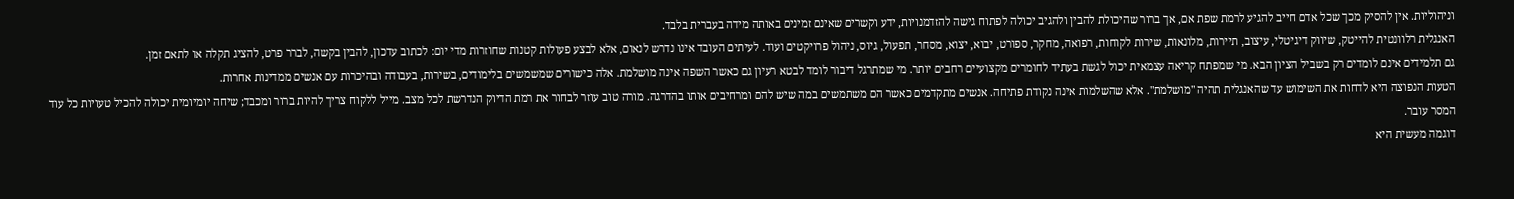וניהוליות. אין להסיק מכך שכל אדם חייב להגיע לרמת שפת אם, אך ברור שהיכולת להבין ולהגיב יכולה לפתוח גישה להזדמנויות, ידע וקשרים שאינם זמינים באותה מידה בעברית בלבד.
האנגלית רלוונטית להייטק, שיווק דיגיטלי, עיצוב, תיירות, מלונאות, שירות לקוחות, רפואה, מחקר, ספורט, יבוא, יצוא, מסחר, תפעול, גיוס, ניהול פרויקטים ועוד. לעיתים העובד אינו נדרש לנאום, אלא לבצע פעולות קטנות שחוזרות מדי יום: לכתוב עדכון, להבין בקשה, לברר פרט, להציג תקלה או לתאם זמן.
גם תלמידים אינם לומדים רק בשביל הציון הבא. מי שמפתח קריאה עצמאית יכול לגשת בעתיד לחומרים מקצועיים רחבים יותר. מי שמתרגל דיבור לומד לבטא רעיון גם כאשר השפה אינה מושלמת. אלה כישורים שמשמשים בלימודים, בשירות, בעבודה ובהיכרות עם אנשים ממדינות אחרות.
הטעות הנפוצה היא לדחות את השימוש עד שהאנגלית תהיה "מושלמת". אלא שהשלמות אינה נקודת פתיחה. אנשים מתקדמים כאשר הם משתמשים במה שיש להם ומרחיבים אותו בהדרגה. מורה טוב עוזר לבחור את רמת הדיוק הנדרשת לכל מצב. מייל ללקוח צריך להיות ברור ומכבד; שיחה יומיומית יכולה להכיל טעויות כל עוד המסר עובר.
דוגמה מעשית היא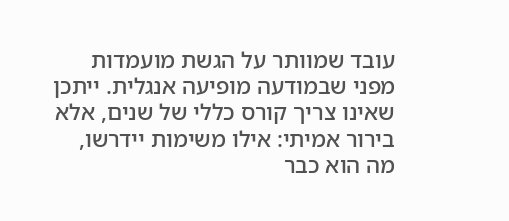עובד שמוותר על הגשת מועמדות מפני שבמודעה מופיעה אנגלית. ייתכן שאינו צריך קורס כללי של שנים, אלא בירור אמיתי: אילו משימות יידרשו, מה הוא כבר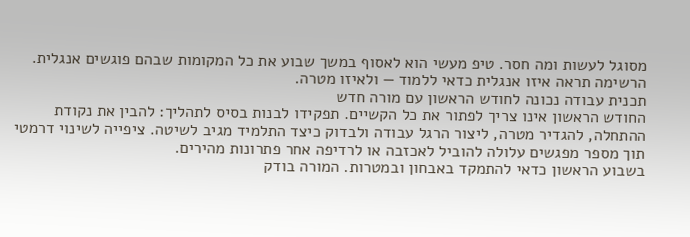מסוגל לעשות ומה חסר. טיפ מעשי הוא לאסוף במשך שבוע את כל המקומות שבהם פוגשים אנגלית. הרשימה תראה איזו אנגלית כדאי ללמוד — ולאיזו מטרה.
תכנית עבודה נכונה לחודש הראשון עם מורה חדש
החודש הראשון אינו צריך לפתור את כל הקשיים. תפקידו לבנות בסיס לתהליך: להבין את נקודת ההתחלה, להגדיר מטרה, ליצור הרגל עבודה ולבדוק כיצד התלמיד מגיב לשיטה. ציפייה לשינוי דרמטי תוך מספר מפגשים עלולה להוביל לאכזבה או לרדיפה אחר פתרונות מהירים.
בשבוע הראשון כדאי להתמקד באבחון ובמטרות. המורה בודק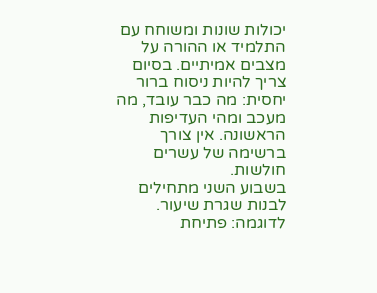יכולות שונות ומשוחח עם התלמיד או ההורה על מצבים אמיתיים. בסיום צריך להיות ניסוח ברור יחסית: מה כבר עובד, מה מעכב ומהי העדיפות הראשונה. אין צורך ברשימה של עשרים חולשות.
בשבוע השני מתחילים לבנות שגרת שיעור. לדוגמה: פתיחת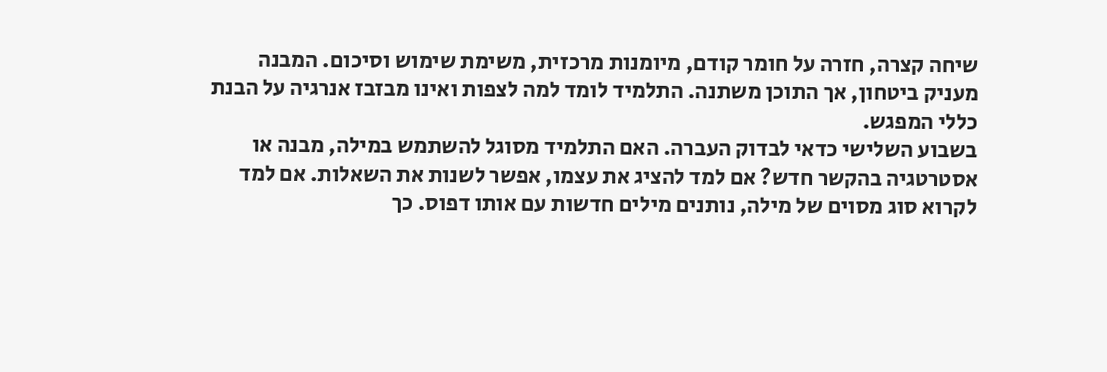שיחה קצרה, חזרה על חומר קודם, מיומנות מרכזית, משימת שימוש וסיכום. המבנה מעניק ביטחון, אך התוכן משתנה. התלמיד לומד למה לצפות ואינו מבזבז אנרגיה על הבנת כללי המפגש.
בשבוע השלישי כדאי לבדוק העברה. האם התלמיד מסוגל להשתמש במילה, מבנה או אסטרטגיה בהקשר חדש? אם למד להציג את עצמו, אפשר לשנות את השאלות. אם למד לקרוא סוג מסוים של מילה, נותנים מילים חדשות עם אותו דפוס. כך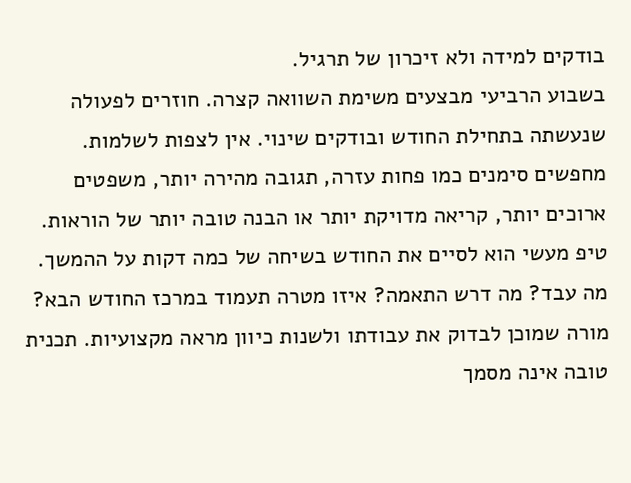בודקים למידה ולא זיכרון של תרגיל.
בשבוע הרביעי מבצעים משימת השוואה קצרה. חוזרים לפעולה שנעשתה בתחילת החודש ובודקים שינוי. אין לצפות לשלמות. מחפשים סימנים כמו פחות עזרה, תגובה מהירה יותר, משפטים ארוכים יותר, קריאה מדויקת יותר או הבנה טובה יותר של הוראות.
טיפ מעשי הוא לסיים את החודש בשיחה של כמה דקות על ההמשך. מה עבד? מה דרש התאמה? איזו מטרה תעמוד במרכז החודש הבא? מורה שמוכן לבדוק את עבודתו ולשנות כיוון מראה מקצועיות. תכנית טובה אינה מסמך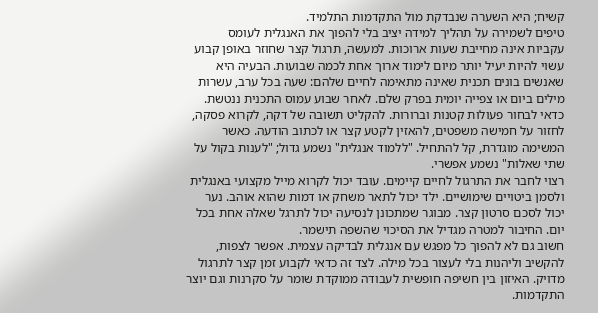קשיח; היא השערה שנבדקת מול התקדמות התלמיד.
טיפים לשמירה על תהליך למידה יציב בלי להפוך את האנגלית לעומס
עקביות אינה מחייבת שעות ארוכות. למעשה, תרגול קצר שחוזר באופן קבוע עשוי להיות יעיל יותר מיום לימוד ארוך אחת לכמה שבועות. הבעיה היא שאנשים בונים תכנית שאינה מתאימה לחיים שלהם: שעה בכל ערב, עשרות מילים ביום או צפייה יומית בפרק שלם. לאחר שבוע עמוס התכנית ננטשת.
כדאי לבחור פעולות קטנות וברורות. להקליט תשובה של דקה, לקרוא פסקה, לחזור על חמישה משפטים, להאזין לקטע קצר או לכתוב הודעה. כאשר המשימה מוגדרת, קל להתחיל. "ללמוד אנגלית" נשמע גדול; "לענות בקול על שתי שאלות" נשמע אפשרי.
רצוי לחבר את התרגול לחיים קיימים. עובד יכול לקרוא מייל מקצועי באנגלית ולסמן ביטויים שימושיים. ילד יכול לתאר משחק או דמות שהוא אוהב. נער יכול לסכם סרטון קצר. מבוגר שמתכונן לנסיעה יכול לתרגל שאלה אחת בכל יום. החיבור למטרה מגדיל את הסיכוי שהשפה תישמר.
חשוב גם לא להפוך כל מפגש עם אנגלית לבדיקה עצמית. אפשר לצפות, להקשיב וליהנות בלי לעצור בכל מילה. לצד זה כדאי לקבוע זמן קצר לתרגול מדויק. האיזון בין חשיפה חופשית לעבודה ממוקדת שומר על סקרנות וגם יוצר התקדמות.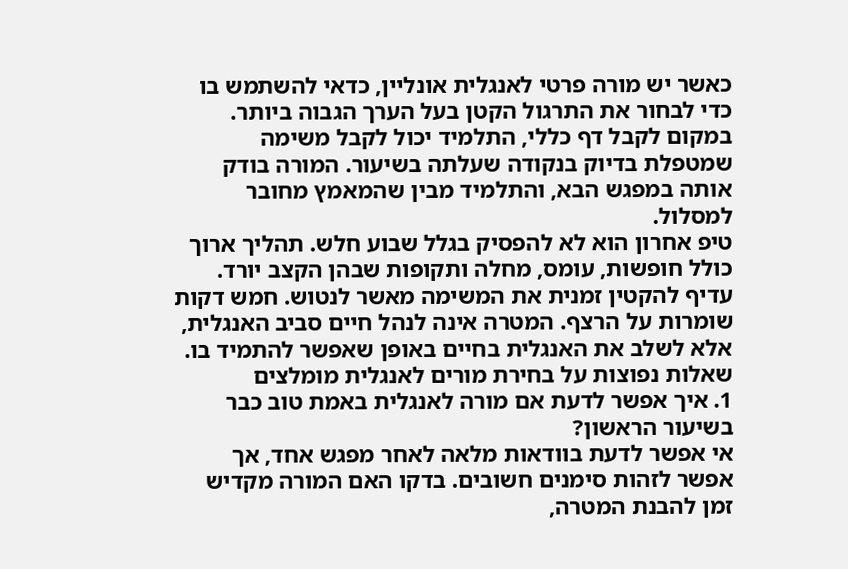כאשר יש מורה פרטי לאנגלית אונליין, כדאי להשתמש בו כדי לבחור את התרגול הקטן בעל הערך הגבוה ביותר. במקום לקבל דף כללי, התלמיד יכול לקבל משימה שמטפלת בדיוק בנקודה שעלתה בשיעור. המורה בודק אותה במפגש הבא, והתלמיד מבין שהמאמץ מחובר למסלול.
טיפ אחרון הוא לא להפסיק בגלל שבוע חלש. תהליך ארוך כולל חופשות, עומס, מחלה ותקופות שבהן הקצב יורד. עדיף להקטין זמנית את המשימה מאשר לנטוש. חמש דקות שומרות על הרצף. המטרה אינה לנהל חיים סביב האנגלית, אלא לשלב את האנגלית בחיים באופן שאפשר להתמיד בו.
שאלות נפוצות על בחירת מורים לאנגלית מומלצים
1. איך אפשר לדעת אם מורה לאנגלית באמת טוב כבר בשיעור הראשון?
אי אפשר לדעת בוודאות מלאה לאחר מפגש אחד, אך אפשר לזהות סימנים חשובים. בדקו האם המורה מקדיש זמן להבנת המטרה,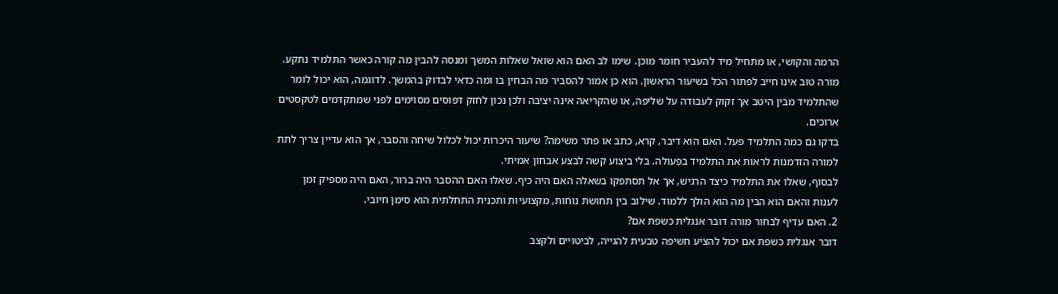הרמה והקושי, או מתחיל מיד להעביר חומר מוכן. שימו לב האם הוא שואל שאלות המשך ומנסה להבין מה קורה כאשר התלמיד נתקע.
מורה טוב אינו חייב לפתור הכל בשיעור הראשון. הוא כן אמור להסביר מה הבחין בו ומה כדאי לבדוק בהמשך. לדוגמה, הוא יכול לומר שהתלמיד מבין היטב אך זקוק לעבודה על שליפה, או שהקריאה אינה יציבה ולכן נכון לחזק דפוסים מסוימים לפני שמתקדמים לטקסטים ארוכים.
בדקו גם כמה התלמיד פעל. האם הוא דיבר, קרא, כתב או פתר משימה? שיעור היכרות יכול לכלול שיחה והסבר, אך הוא עדיין צריך לתת למורה הזדמנות לראות את התלמיד בפעולה. בלי ביצוע קשה לבצע אבחון אמיתי.
לבסוף, שאלו את התלמיד כיצד הרגיש, אך אל תסתפקו בשאלה האם היה כיף. שאלו האם ההסבר היה ברור, האם היה מספיק זמן לענות והאם הוא הבין מה הוא הולך ללמוד. שילוב בין תחושת נוחות, מקצועיות ותכנית התחלתית הוא סימן חיובי.
2. האם עדיף לבחור מורה דובר אנגלית כשפת אם?
דובר אנגלית כשפת אם יכול להציע חשיפה טבעית להגייה, לביטויים ולקצב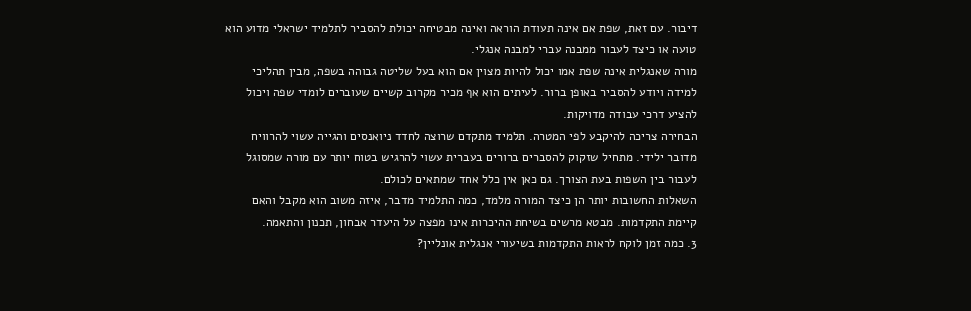דיבור. עם זאת, שפת אם אינה תעודת הוראה ואינה מבטיחה יכולת להסביר לתלמיד ישראלי מדוע הוא טועה או כיצד לעבור ממבנה עברי למבנה אנגלי.
מורה שאנגלית אינה שפת אמו יכול להיות מצוין אם הוא בעל שליטה גבוהה בשפה, מבין תהליכי למידה ויודע להסביר באופן ברור. לעיתים הוא אף מכיר מקרוב קשיים שעוברים לומדי שפה ויכול להציע דרכי עבודה מדויקות.
הבחירה צריכה להיקבע לפי המטרה. תלמיד מתקדם שרוצה לחדד ניואנסים והגייה עשוי להרוויח מדובר ילידי. מתחיל שזקוק להסברים ברורים בעברית עשוי להרגיש בטוח יותר עם מורה שמסוגל לעבור בין השפות בעת הצורך. גם כאן אין כלל אחד שמתאים לכולם.
השאלות החשובות יותר הן כיצד המורה מלמד, כמה התלמיד מדבר, איזה משוב הוא מקבל והאם קיימת התקדמות. מבטא מרשים בשיחת ההיכרות אינו מפצה על היעדר אבחון, תכנון והתאמה.
3. כמה זמן לוקח לראות התקדמות בשיעורי אנגלית אונליין?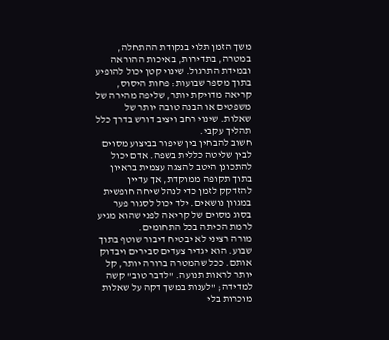משך הזמן תלוי בנקודת ההתחלה, במטרה, בתדירות, באיכות ההוראה ובמידת התרגול. שינוי קטן יכול להופיע בתוך מספר שבועות: פחות היסוס, קריאה מדויקת יותר, שליפה מהירה של משפטים או הבנה טובה יותר של שאלות. שינוי רחב ויציב דורש בדרך כלל תהליך עקבי.
חשוב להבחין בין שיפור בביצוע מסוים לבין שליטה כללית בשפה. אדם יכול להתכונן היטב להצגה עצמית בראיון בתוך תקופה ממוקדת, אך עדיין להזדקק לזמן כדי לנהל שיחה חופשית במגוון נושאים. ילד יכול לסגור פער בסוג מסוים של קריאה לפני שהוא מגיע לרמת הכיתה בכל התחומים.
מורה רציני לא יבטיח דיבור שוטף בתוך שבוע. הוא יגדיר צעדים סבירים ויבדוק אותם. ככל שהמטרה ברורה יותר, קל יותר לראות תנועה. "לדבר טוב" קשה למדידה; "לענות במשך דקה על שאלות מוכרות בלי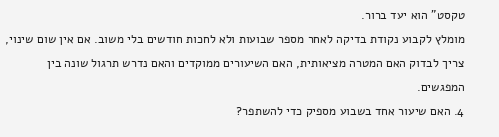טקסט" הוא יעד ברור.
מומלץ לקבוע נקודת בדיקה לאחר מספר שבועות ולא לחכות חודשים בלי משוב. אם אין שום שינוי, צריך לבדוק האם המטרה מציאותית, האם השיעורים ממוקדים והאם נדרש תרגול שונה בין המפגשים.
4. האם שיעור אחד בשבוע מספיק כדי להשתפר?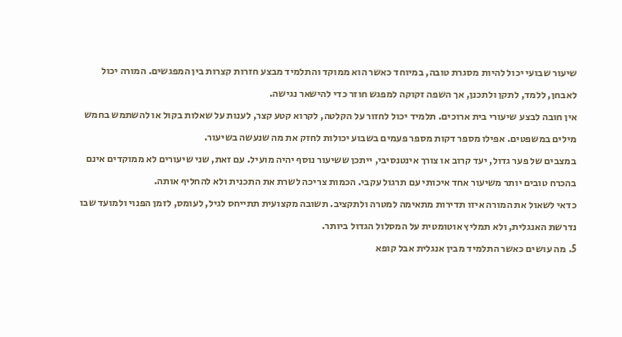שיעור שבועי יכול להיות מסגרת טובה, במיוחד כאשר הוא ממוקד והתלמיד מבצע חזרות קצרות בין המפגשים. המורה יכול לאבחן, ללמד, לתקן ולתכנן, אך השפה זקוקה למפגש חוזר כדי להישאר נגישה.
אין חובה לבצע שיעורי בית ארוכים. תלמיד יכול לחזור על הקלטה, לקרוא קטע קצר, לענות על שאלות בקול או להשתמש בחמש מילים במשפטים. אפילו מספר דקות מספר פעמים בשבוע יכולות לחזק את מה שנעשה בשיעור.
במצבים של פער גדול, יעד קרוב או צורך אינטנסיבי, ייתכן ששיעור נוסף יהיה מועיל. עם זאת, שני שיעורים לא ממוקדים אינם בהכרח טובים יותר משיעור אחד איכותי עם תרגול עקבי. הכמות צריכה לשרת את התכנית ולא להחליף אותה.
כדאי לשאול את המורה איזו תדירות מתאימה למטרה ולתקציב. תשובה מקצועית תתייחס לגיל, לעומס, לזמן הפנוי ולמועד שבו נדרשת האנגלית, ולא תמליץ אוטומטית על המסלול הגדול ביותר.
5. מה עושים כאשר התלמיד מבין אנגלית אבל קופא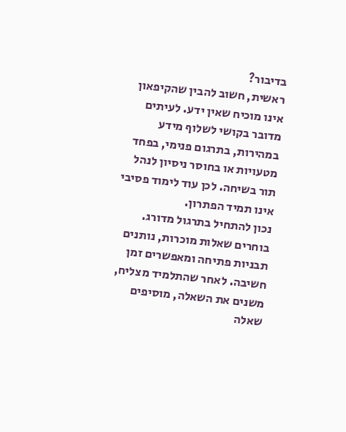בדיבור?
ראשית, חשוב להבין שהקיפאון אינו מוכיח שאין ידע. לעיתים מדובר בקושי לשלוף מידע במהירות, בתרגום פנימי, בפחד מטעויות או בחוסר ניסיון לנהל תור בשיחה. לכן עוד לימוד פסיבי אינו תמיד הפתרון.
נכון להתחיל בתרגול מדורג. בוחרים שאלות מוכרות, נותנים תבניות פתיחה ומאפשרים זמן חשיבה. לאחר שהתלמיד מצליח, משנים את השאלה, מוסיפים שאלה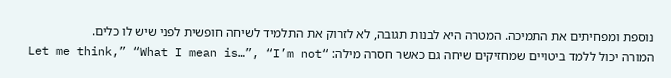נוספת ומפחיתים את התמיכה. המטרה היא לבנות תגובה, לא לזרוק את התלמיד לשיחה חופשית לפני שיש לו כלים.
המורה יכול ללמד ביטויים שמחזיקים שיחה גם כאשר חסרה מילה: “Let me think,” “What I mean is…”, “I’m not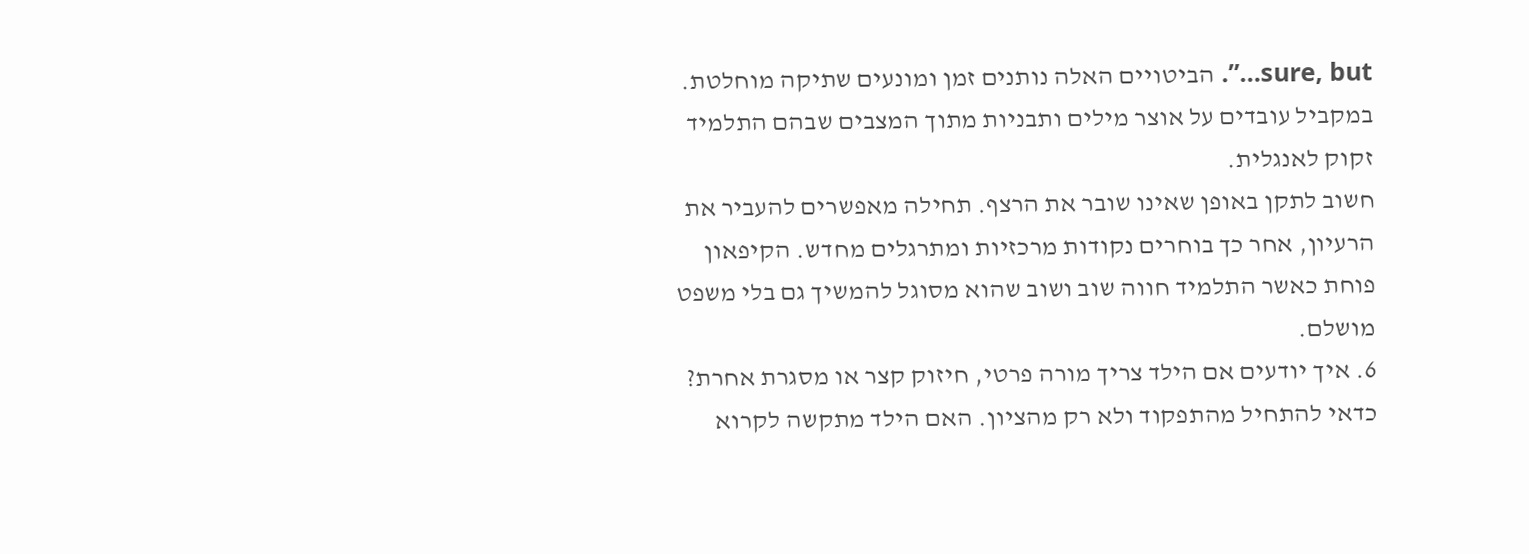sure, but…”. הביטויים האלה נותנים זמן ומונעים שתיקה מוחלטת. במקביל עובדים על אוצר מילים ותבניות מתוך המצבים שבהם התלמיד זקוק לאנגלית.
חשוב לתקן באופן שאינו שובר את הרצף. תחילה מאפשרים להעביר את הרעיון, אחר כך בוחרים נקודות מרכזיות ומתרגלים מחדש. הקיפאון פוחת כאשר התלמיד חווה שוב ושוב שהוא מסוגל להמשיך גם בלי משפט מושלם.
6. איך יודעים אם הילד צריך מורה פרטי, חיזוק קצר או מסגרת אחרת?
כדאי להתחיל מהתפקוד ולא רק מהציון. האם הילד מתקשה לקרוא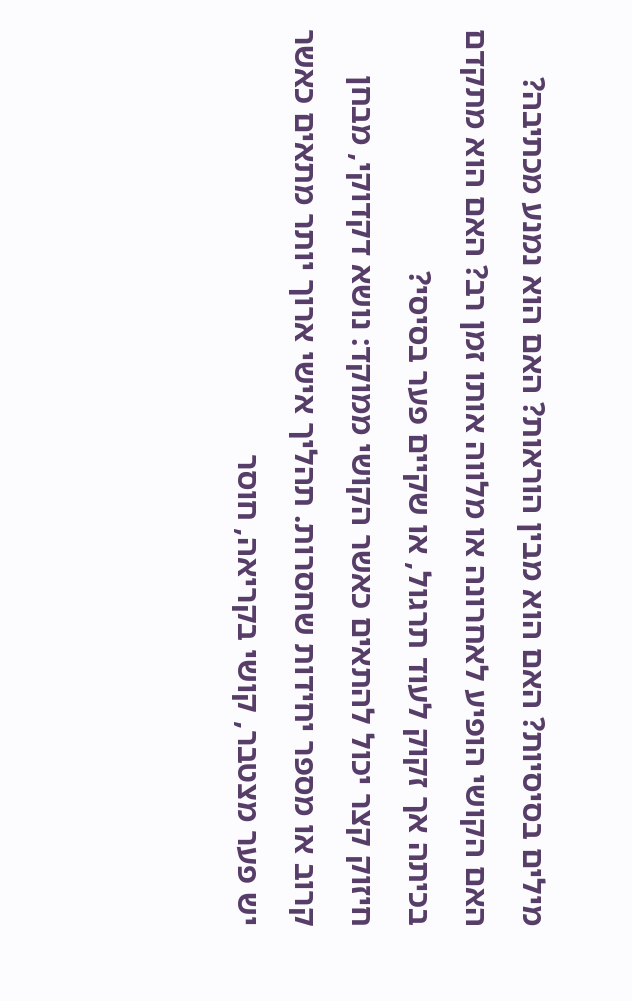מילים בסיסיות? האם הוא מבין הוראות? האם הוא נמנע מכתיבה? האם הקושי הופיע לאחרונה או מלווה אותו זמן רב? האם הוא מתקדם בכיתה אך זקוק לעוד תרגול, או שקיים פער בסיסי?
חיזוק קצר יכול להתאים כאשר הקושי ממוקד: נושא דקדוקי, מבחן קרוב או מספר יחידות שחסרות. תהליך אישי ארוך יותר מתאים כאשר יש פער מצטבר, קושי בקריאה, חוסר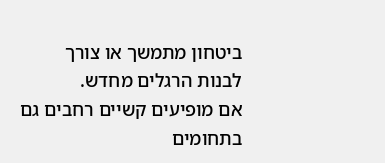ביטחון מתמשך או צורך לבנות הרגלים מחדש.
אם מופיעים קשיים רחבים גם בתחומים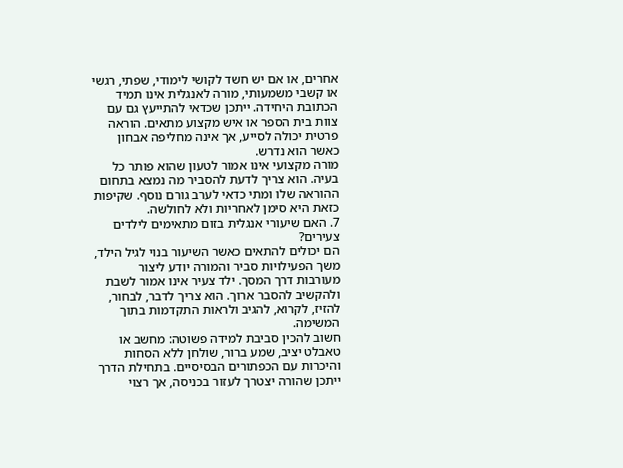אחרים, או אם יש חשד לקושי לימודי, שפתי, רגשי או קשבי משמעותי, מורה לאנגלית אינו תמיד הכתובת היחידה. ייתכן שכדאי להתייעץ גם עם צוות בית הספר או איש מקצוע מתאים. הוראה פרטית יכולה לסייע, אך אינה מחליפה אבחון כאשר הוא נדרש.
מורה מקצועי אינו אמור לטעון שהוא פותר כל בעיה. הוא צריך לדעת להסביר מה נמצא בתחום ההוראה שלו ומתי כדאי לערב גורם נוסף. שקיפות כזאת היא סימן לאחריות ולא לחולשה.
7. האם שיעורי אנגלית בזום מתאימים לילדים צעירים?
הם יכולים להתאים כאשר השיעור בנוי לגיל הילד, משך הפעילויות סביר והמורה יודע ליצור מעורבות דרך המסך. ילד צעיר אינו אמור לשבת ולהקשיב להסבר ארוך. הוא צריך לדבר, לבחור, להזיז, לקרוא, להגיב ולראות התקדמות בתוך המשימה.
חשוב להכין סביבת למידה פשוטה: מחשב או טאבלט יציב, שמע ברור, שולחן ללא הסחות והיכרות עם הכפתורים הבסיסיים. בתחילת הדרך ייתכן שהורה יצטרך לעזור בכניסה, אך רצוי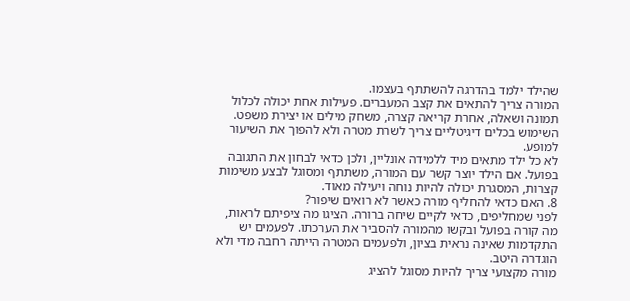שהילד ילמד בהדרגה להשתתף בעצמו.
המורה צריך להתאים את קצב המעברים. פעילות אחת יכולה לכלול תמונה ושאלה, אחרת קריאה קצרה, משחק מילים או יצירת משפט. השימוש בכלים דיגיטליים צריך לשרת מטרה ולא להפוך את השיעור למופע.
לא כל ילד מתאים מיד ללמידה אונליין, ולכן כדאי לבחון את התגובה בפועל. אם הילד יוצר קשר עם המורה, משתתף ומסוגל לבצע משימות קצרות, המסגרת יכולה להיות נוחה ויעילה מאוד.
8. האם כדאי להחליף מורה כאשר לא רואים שיפור?
לפני שמחליפים, כדאי לקיים שיחה ברורה. הציגו מה ציפיתם לראות, מה קורה בפועל ובקשו מהמורה להסביר את הערכתו. לפעמים יש התקדמות שאינה נראית בציון, ולפעמים המטרה הייתה רחבה מדי ולא הוגדרה היטב.
מורה מקצועי צריך להיות מסוגל להציג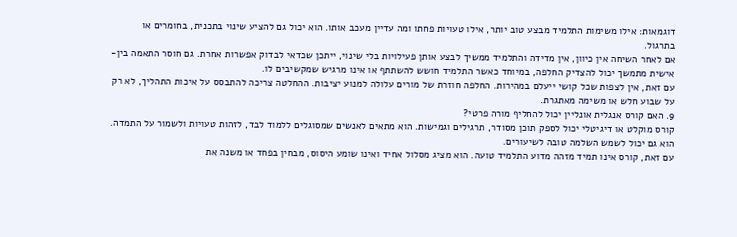דוגמאות: אילו משימות התלמיד מבצע טוב יותר, אילו טעויות פחתו ומה עדיין מעכב אותו. הוא יכול גם להציע שינוי בתכנית, בחומרים או בתרגול.
אם לאחר השיחה אין כיוון, אין מדידה והתלמיד ממשיך לבצע אותן פעילויות בלי שינוי, ייתכן שכדאי לבדוק אפשרות אחרת. גם חוסר התאמה בין-אישית מתמשך יכול להצדיק החלפה, במיוחד כאשר התלמיד חושש להשתתף או אינו מרגיש שמקשיבים לו.
עם זאת, אין לצפות שכל קושי ייעלם במהירות. החלפה חוזרת של מורים עלולה למנוע יציבות. ההחלטה צריכה להתבסס על איכות התהליך, לא רק על שבוע חלש או משימה מאתגרת.
9. האם קורס אנגלית אונליין יכול להחליף מורה פרטי?
קורס מוקלט או דיגיטלי יכול לספק תוכן מסודר, תרגילים וגמישות. הוא מתאים לאנשים שמסוגלים ללמוד לבד, לזהות טעויות ולשמור על התמדה. הוא גם יכול לשמש השלמה טובה לשיעורים.
עם זאת, קורס אינו תמיד מזהה מדוע התלמיד טועה. הוא מציג מסלול אחיד ואינו שומע היסוס, מבחין בפחד או משנה את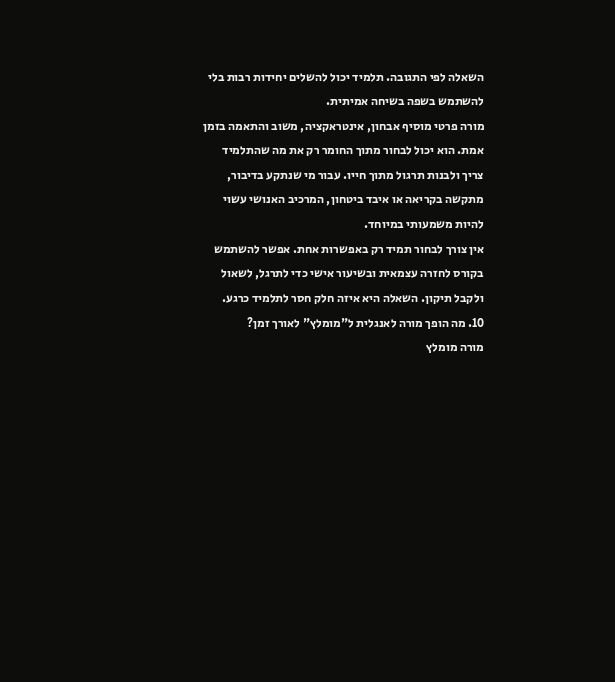השאלה לפי התגובה. תלמיד יכול להשלים יחידות רבות בלי להשתמש בשפה בשיחה אמיתית.
מורה פרטי מוסיף אבחון, אינטראקציה, משוב והתאמה בזמן אמת. הוא יכול לבחור מתוך החומר רק את מה שהתלמיד צריך ולבנות תרגול מתוך חייו. עבור מי שנתקע בדיבור, מתקשה בקריאה או איבד ביטחון, המרכיב האנושי עשוי להיות משמעותי במיוחד.
אין צורך לבחור תמיד רק באפשרות אחת. אפשר להשתמש בקורס לחזרה עצמאית ובשיעור אישי כדי לתרגל, לשאול ולקבל תיקון. השאלה היא איזה חלק חסר לתלמיד כרגע.
10. מה הופך מורה לאנגלית ל"מומלץ" לאורך זמן?
מורה מומלץ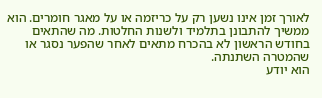לאורך זמן אינו נשען רק על כריזמה או על מאגר חומרים. הוא ממשיך להתבונן בתלמיד ולשנות החלטות. מה שהתאים בחודש הראשון לא בהכרח מתאים לאחר שהפער נסגר או שהמטרה השתנתה.
הוא יודע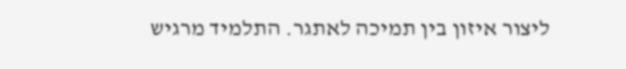ליצור איזון בין תמיכה לאתגר. התלמיד מרגיש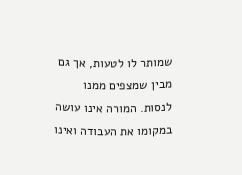שמותר לו לטעות, אך גם מבין שמצפים ממנו לנסות. המורה אינו עושה במקומו את העבודה ואינו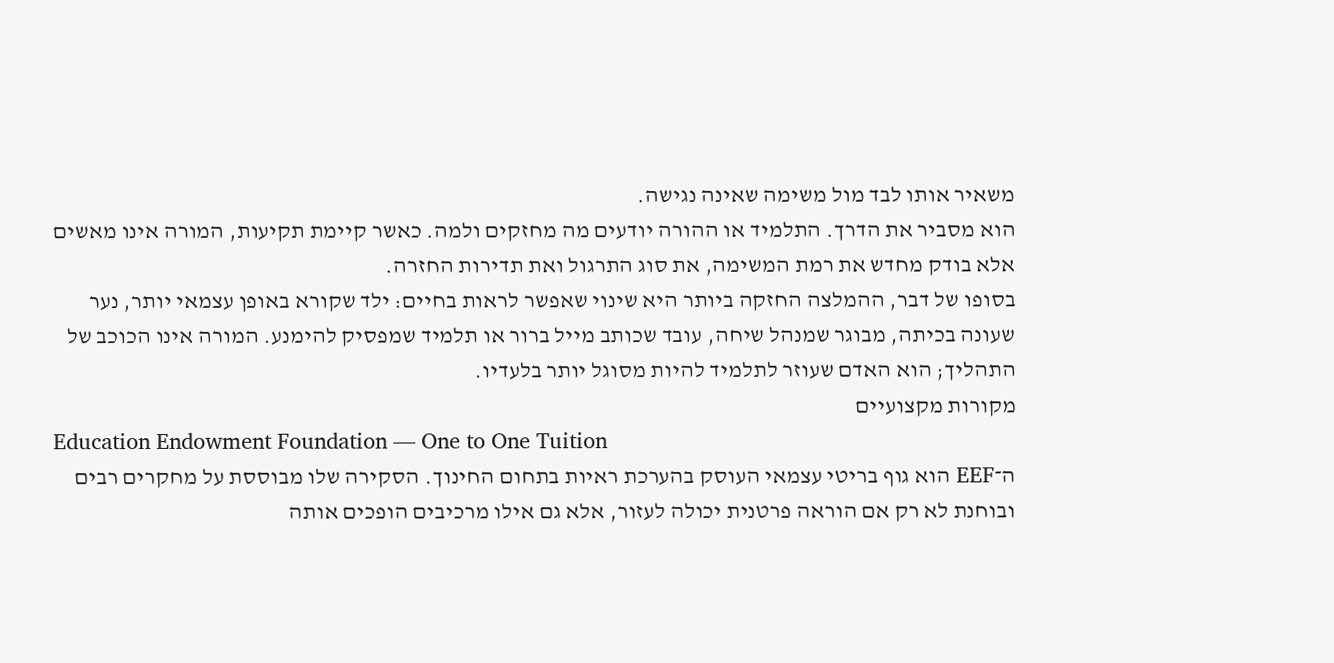משאיר אותו לבד מול משימה שאינה נגישה.
הוא מסביר את הדרך. התלמיד או ההורה יודעים מה מחזקים ולמה. כאשר קיימת תקיעות, המורה אינו מאשים אלא בודק מחדש את רמת המשימה, את סוג התרגול ואת תדירות החזרה.
בסופו של דבר, ההמלצה החזקה ביותר היא שינוי שאפשר לראות בחיים: ילד שקורא באופן עצמאי יותר, נער שעונה בכיתה, מבוגר שמנהל שיחה, עובד שכותב מייל ברור או תלמיד שמפסיק להימנע. המורה אינו הכוכב של התהליך; הוא האדם שעוזר לתלמיד להיות מסוגל יותר בלעדיו.
מקורות מקצועיים
Education Endowment Foundation — One to One Tuition
ה־EEF הוא גוף בריטי עצמאי העוסק בהערכת ראיות בתחום החינוך. הסקירה שלו מבוססת על מחקרים רבים ובוחנת לא רק אם הוראה פרטנית יכולה לעזור, אלא גם אילו מרכיבים הופכים אותה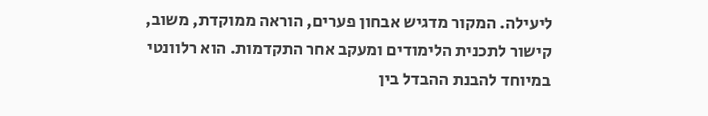ליעילה. המקור מדגיש אבחון פערים, הוראה ממוקדת, משוב, קישור לתכנית הלימודים ומעקב אחר התקדמות. הוא רלוונטי במיוחד להבנת ההבדל בין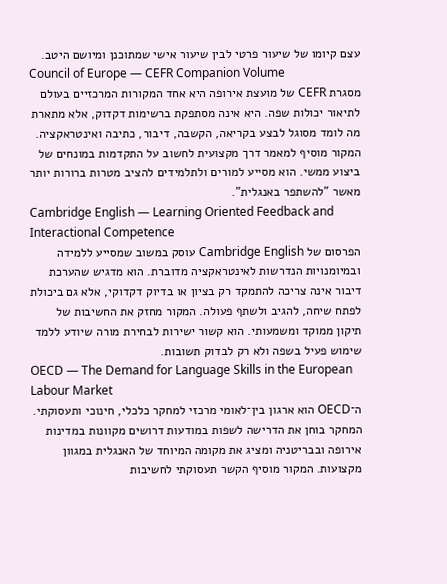עצם קיומו של שיעור פרטי לבין שיעור אישי שמתוכנן ומיושם היטב.
Council of Europe — CEFR Companion Volume
מסגרת CEFR של מועצת אירופה היא אחד המקורות המרכזיים בעולם לתיאור יכולות שפה. היא אינה מסתפקת ברשימות דקדוק, אלא מתארת מה לומד מסוגל לבצע בקריאה, הקשבה, דיבור, כתיבה ואינטראקציה. המקור מוסיף למאמר דרך מקצועית לחשוב על התקדמות במונחים של ביצוע ממשי. הוא מסייע למורים ולתלמידים להציב מטרות ברורות יותר מאשר "להשתפר באנגלית".
Cambridge English — Learning Oriented Feedback and Interactional Competence
הפרסום של Cambridge English עוסק במשוב שמסייע ללמידה ובמיומנויות הנדרשות לאינטראקציה מדוברת. הוא מדגיש שהערכת דיבור אינה צריכה להתמקד רק בציון או בדיוק דקדוקי, אלא גם ביכולת לפתח שיחה, להגיב ולשתף פעולה. המקור מחזק את החשיבות של תיקון ממוקד ומשמעותי. הוא קשור ישירות לבחירת מורה שיודע ללמד שימוש פעיל בשפה ולא רק לבדוק תשובות.
OECD — The Demand for Language Skills in the European Labour Market
ה־OECD הוא ארגון בין־לאומי מרכזי למחקר כלכלי, חינוכי ותעסוקתי. המחקר בוחן את הדרישה לשפות במודעות דרושים מקוונות במדינות אירופה ובבריטניה ומציג את מקומה המיוחד של האנגלית במגוון מקצועות. המקור מוסיף הקשר תעסוקתי לחשיבות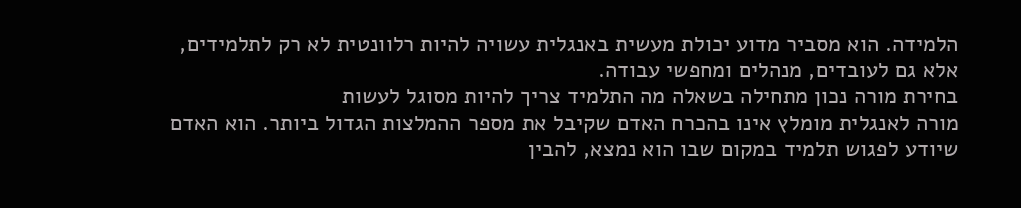הלמידה. הוא מסביר מדוע יכולת מעשית באנגלית עשויה להיות רלוונטית לא רק לתלמידים, אלא גם לעובדים, מנהלים ומחפשי עבודה.
בחירת מורה נכון מתחילה בשאלה מה התלמיד צריך להיות מסוגל לעשות
מורה לאנגלית מומלץ אינו בהכרח האדם שקיבל את מספר ההמלצות הגדול ביותר. הוא האדם שיודע לפגוש תלמיד במקום שבו הוא נמצא, להבין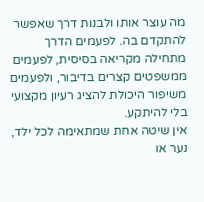מה עוצר אותו ולבנות דרך שאפשר להתקדם בה. לפעמים הדרך מתחילה מקריאה בסיסית, לפעמים ממשפטים קצרים בדיבור, ולפעמים משיפור היכולת להציג רעיון מקצועי בלי להיתקע.
אין שיטה אחת שמתאימה לכל ילד, נער או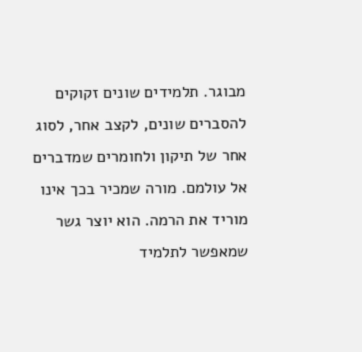מבוגר. תלמידים שונים זקוקים להסברים שונים, לקצב אחר, לסוג אחר של תיקון ולחומרים שמדברים אל עולמם. מורה שמכיר בכך אינו מוריד את הרמה. הוא יוצר גשר שמאפשר לתלמיד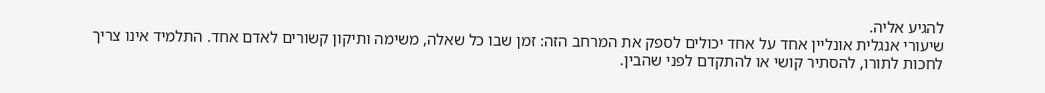להגיע אליה.
שיעורי אנגלית אונליין אחד על אחד יכולים לספק את המרחב הזה: זמן שבו כל שאלה, משימה ותיקון קשורים לאדם אחד. התלמיד אינו צריך לחכות לתורו, להסתיר קושי או להתקדם לפני שהבין.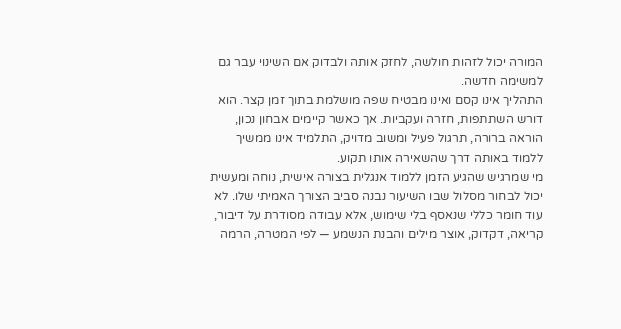המורה יכול לזהות חולשה, לחזק אותה ולבדוק אם השינוי עבר גם למשימה חדשה.
התהליך אינו קסם ואינו מבטיח שפה מושלמת בתוך זמן קצר. הוא דורש השתתפות, חזרה ועקביות. אך כאשר קיימים אבחון נכון, הוראה ברורה, תרגול פעיל ומשוב מדויק, התלמיד אינו ממשיך ללמוד באותה דרך שהשאירה אותו תקוע.
מי שמרגיש שהגיע הזמן ללמוד אנגלית בצורה אישית, נוחה ומעשית יכול לבחור מסלול שבו השיעור נבנה סביב הצורך האמיתי שלו. לא עוד חומר כללי שנאסף בלי שימוש, אלא עבודה מסודרת על דיבור, קריאה, דקדוק, אוצר מילים והבנת הנשמע — לפי המטרה, הרמה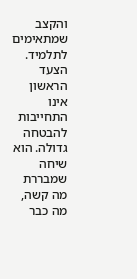והקצב שמתאימים לתלמיד.
הצעד הראשון אינו התחייבות להבטחה גדולה. הוא שיחה שמבררת מה קשה, מה כבר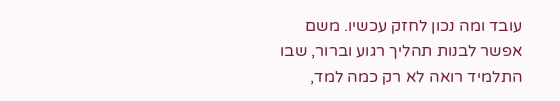עובד ומה נכון לחזק עכשיו. משם אפשר לבנות תהליך רגוע וברור, שבו התלמיד רואה לא רק כמה למד,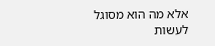אלא מה הוא מסוגל לעשות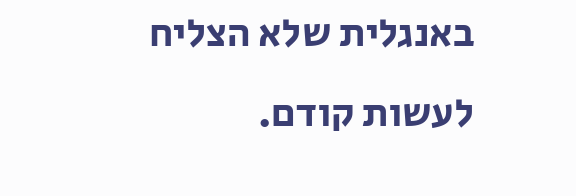באנגלית שלא הצליח לעשות קודם.